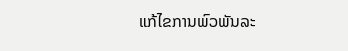ແກ້ໄຂການພົວພັນລະ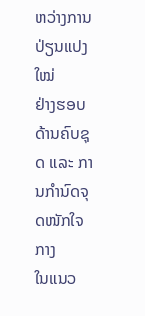ຫວ່າງການປ່ຽນແປງໃໝ່
ຢ່າງຮອບດ້ານຄົບຊຸດ ແລະ ການກຳນົດຈຸດໜັກໃຈກາງ
ໃນແນວ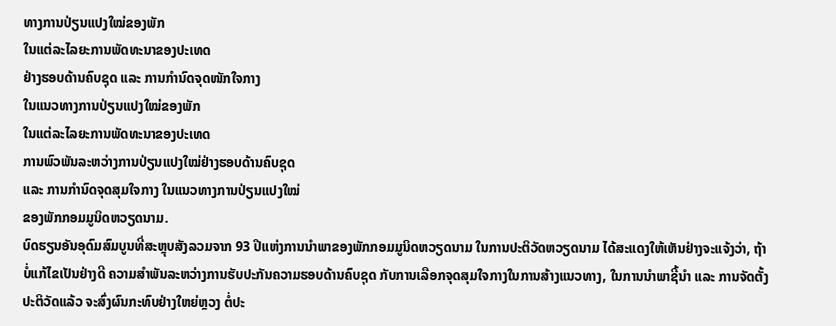ທາງການປ່ຽນແປງໃໝ່ຂອງພັກ
ໃນແຕ່ລະໄລຍະການພັດທະນາຂອງປະເທດ
ຢ່າງຮອບດ້ານຄົບຊຸດ ແລະ ການກຳນົດຈຸດໜັກໃຈກາງ
ໃນແນວທາງການປ່ຽນແປງໃໝ່ຂອງພັກ
ໃນແຕ່ລະໄລຍະການພັດທະນາຂອງປະເທດ
ການພົວພັນລະຫວ່າງການປ່ຽນແປງໃໝ່ຢ່າງຮອບດ້ານຄົບຊຸດ
ແລະ ການກຳນົດຈຸດສຸມໃຈກາງ ໃນແນວທາງການປ່ຽນແປງໃໝ່
ຂອງພັກກອມມູນິດຫວຽດນາມ.
ບົດຮຽນອັນອຸດົມສົມບູນທີ່ສະຫຼຸບສັງລວມຈາກ 93 ປີແຫ່ງການນຳພາຂອງພັກກອມມູນິດຫວຽດນາມ ໃນການປະຕິວັດຫວຽດນາມ ໄດ້ສະແດງໃຫ້ເຫັນຢ່າງຈະແຈ້ງວ່າ, ຖ້າບໍ່ແກ້ໄຂເປັນຢ່າງດີ ຄວາມສຳພັນລະຫວ່າງການຮັບປະກັນຄວາມຮອບດ້ານຄົບຊຸດ ກັບການເລືອກຈຸດສຸມໃຈກາງໃນການສ້າງແນວທາງ, ໃນການນຳພາຊີ້ນຳ ແລະ ການຈັດຕັ້ງປະຕິວັດແລ້ວ ຈະສົ່ງຜົນກະທົບຢ່າງໃຫຍ່ຫຼວງ ຕໍ່ປະ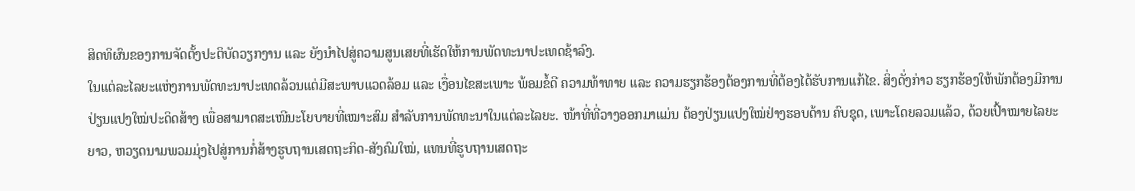ສິດທິຜົນຂອງການຈັດຕັ້ງປະຕິບັດວຽກງານ ແລະ ຍັງນຳໄປສູ່ຄວາມສູນເສຍທີ່ເຮັດໃຫ້ການພັດທະນາປະເທດຊ້າລົງ.
ໃນແຕ່ລະໄລຍະແຫ່ງການພັດທະນາປະເທດລ້ວນແຕ່ມີສະພາບແວດລ້ອມ ແລະ ເງື່ອນໄຂສະເພາະ ພ້ອມຂໍ້ດີ ຄວາມທ້າທາຍ ແລະ ຄວາມຮຽກຮ້ອງຕ້ອງການທີ່ຕ້ອງໄດ້ຮັບການແກ້ໄຂ. ສິ່ງດັ່ງກ່າວ ຮຽກຮ້ອງໃຫ້ພັກຕ້ອງມີການປ່ຽນແປງໃໝ່ປະດິດສ້າງ ເພື່ອສາມາດສະເໜີນະໂຍບາຍທີ່ເໝາະສົມ ສຳລັບການພັດທະນາໃນແຕ່ລະໄລຍະ. ໜ້າທີ່ທີ່ວາງອອກມາແມ່ນ ຕ້ອງປ່ຽນແປງໃໝ່ຢ່າງຮອບດ້ານ ຄົບຊຸດ, ເພາະໂດຍລວມແລ້ວ, ດ້ວຍເປົ້າໝາຍໄລຍະຍາວ, ຫວຽດນາມພວມມຸ່ງໄປສູ່ການກໍ່ສ້າງຮູບຖານເສດຖະກິດ-ສັງຄົມໃໝ່, ແທນທີ່ຮູບຖານເສດຖະ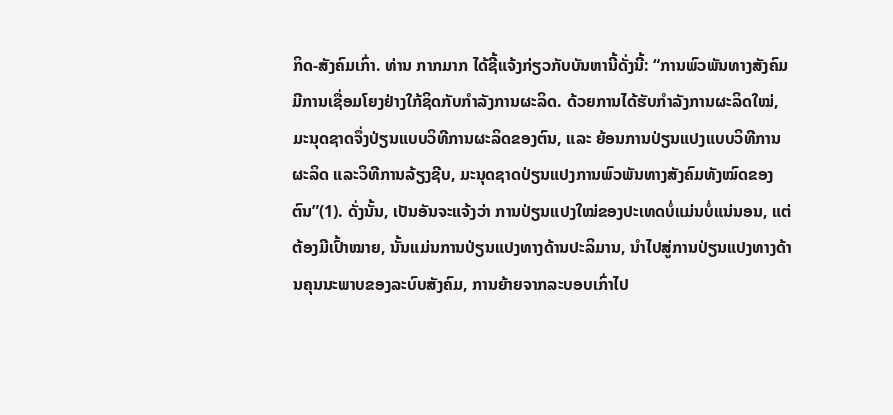ກິດ-ສັງຄົມເກົ່າ. ທ່ານ ກາກມາກ ໄດ້ຊີ້ແຈ້ງກ່ຽວກັບບັນຫານີ້ດັ່ງນີ້: “ການພົວພັນທາງສັງຄົມມີການເຊື່ອມໂຍງຢ່າງໃກ້ຊິດກັບກຳລັງການຜະລິດ. ດ້ວຍການໄດ້ຮັບກຳລັງການຜະລິດໃໝ່, ມະນຸດຊາດຈຶ່ງປ່ຽນແບບວິທີການຜະລິດຂອງຕົນ, ແລະ ຍ້ອນການປ່ຽນແປງແບບວິທີການຜະລິດ ແລະວິທີການລ້ຽງຊີບ, ມະນຸດຊາດປ່ຽນແປງການພົວພັນທາງສັງຄົມທັງໝົດຂອງຕົນ”(1). ດັ່ງນັ້ນ, ເປັນອັນຈະແຈ້ງວ່າ ການປ່ຽນແປງໃໝ່ຂອງປະເທດບໍ່ແມ່ນບໍ່ແນ່ນອນ, ແຕ່ຕ້ອງມີເປົ້າໝາຍ, ນັ້ນແມ່ນການປ່ຽນແປງທາງດ້ານປະລິມານ, ນໍາໄປສູ່ການປ່ຽນແປງທາງດ້ານຄຸນນະພາບຂອງລະບົບສັງຄົມ, ການຍ້າຍຈາກລະບອບເກົ່າໄປ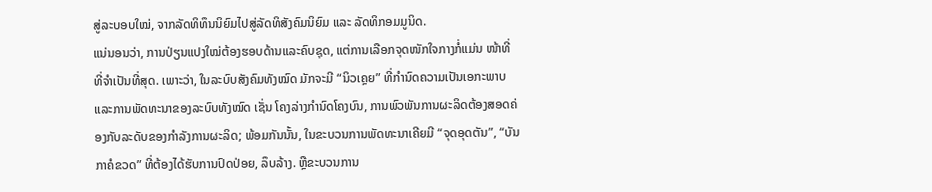ສູ່ລະບອບໃໝ່, ຈາກລັດທິທຶນນິຍົມໄປສູ່ລັດທິສັງຄົມນິຍົມ ແລະ ລັດທິກອມມູນິດ.
ແນ່ນອນວ່າ, ການປ່ຽນແປງໃໝ່ຕ້ອງຮອບດ້ານແລະຄົບຊຸດ, ແຕ່ການເລືອກຈຸດໜັກໃຈກາງກໍ່ແມ່ນ ໜ້າທີ່ທີ່ຈຳເປັນທີ່ສຸດ. ເພາະວ່າ, ໃນລະບົບສັງຄົມທັງໝົດ ມັກຈະມີ “ນິວເຄຼຍ” ທີ່ກໍານົດຄວາມເປັນເອກະພາບ ແລະການພັດທະນາຂອງລະບົບທັງໝົດ ເຊັ່ນ ໂຄງລ່າງກໍານົດໂຄງບົນ, ການພົວພັນການຜະລິດຕ້ອງສອດຄ່ອງກັບລະດັບຂອງກໍາລັງການຜະລິດ; ພ້ອມກັນນັ້ນ, ໃນຂະບວນການພັດທະນາເຄີຍມີ “ຈຸດອຸດຕັນ”, “ບັນກາຄໍຂວດ” ທີ່ຕ້ອງໄດ້ຮັບການປົດປ່ອຍ, ລຶບລ້າງ. ຫຼືຂະບວນການ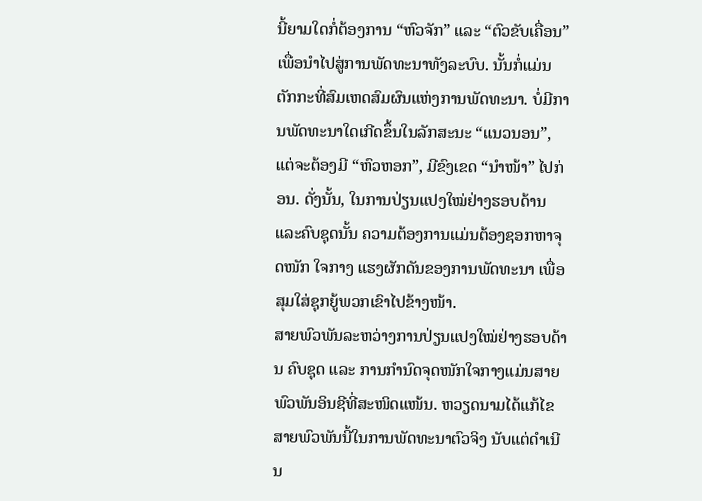ນີ້ຍາມໃດກໍ່ຕ້ອງການ “ຫົວຈັກ” ແລະ “ຕົວຂັບເຄື່ອນ” ເພື່ອນຳໄປສູ່ການພັດທະນາທັງລະບົບ. ນັ້ນກໍ່ແມ່ນຕັກກະທີ່ສົມເຫດສົມຜົນແຫ່ງການພັດທະນາ. ບໍ່ມີການພັດທະນາໃດເກີດຂຶ້ນໃນລັກສະນະ “ແນວນອນ”, ແຕ່ຈະຕ້ອງມີ “ຫົວຫອກ”, ມີຂົງເຂດ “ນຳໜ້າ” ໄປກ່ອນ. ດັ່ງນັ້ນ, ໃນການປ່ຽນແປງໃໝ່ຢ່າງຮອບດ້ານແລະຄົບຊຸດນັ້ນ ຄວາມຕ້ອງການແມ່ນຕ້ອງຊອກຫາຈຸດໜັກ ໃຈກາງ ແຮງຜັກດັນຂອງການພັດທະນາ ເພື່ອສຸມໃສ່ຊຸກຍູ້ພວກເຂົາໄປຂ້າງໜ້າ.
ສາຍພົວພັນລະຫວ່າງການປ່ຽນແປງໃໝ່ຢ່າງຮອບດ້ານ ຄົບຊຸດ ແລະ ການກຳນົດຈຸດໜັກໃຈກາງແມ່ນສາຍພົວພັນອິນຊີທີ່ສະໜິດແໜ້ນ. ຫວຽດນາມໄດ້ແກ້ໄຂສາຍພົວພັນນີ້ໃນການພັດທະນາຕົວຈິງ ນັບແຕ່ດຳເນີນ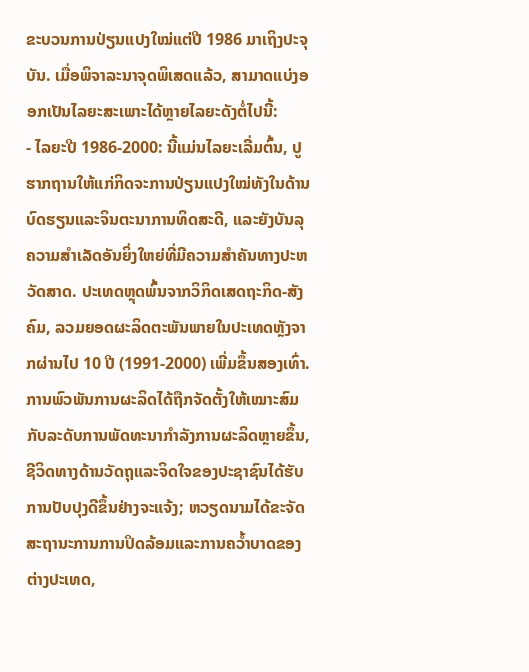ຂະບວນການປ່ຽນແປງໃໝ່ແຕ່ປີ 1986 ມາເຖິງປະຈຸບັນ. ເມື່ອພິຈາລະນາຈຸດພິເສດແລ້ວ, ສາມາດແບ່ງອອກເປັນໄລຍະສະເພາະໄດ້ຫຼາຍໄລຍະດັງຕໍ່ໄປນີ້:
- ໄລຍະປີ 1986-2000: ນີ້ແມ່ນໄລຍະເລີ່ມຕົ້ນ, ປູຮາກຖານໃຫ້ແກ່ກິດຈະການປ່ຽນແປງໃໝ່ທັງໃນດ້ານບົດຮຽນແລະຈິນຕະນາການທິດສະດີ, ແລະຍັງບັນລຸຄວາມສຳເລັດອັນຍິ່ງໃຫຍ່ທີ່ມີຄວາມສຳຄັນທາງປະຫວັດສາດ. ປະເທດຫຼຸດພົ້ນຈາກວິກິດເສດຖະກິດ-ສັງຄົມ, ລວມຍອດຜະລິດຕະພັນພາຍໃນປະເທດຫຼັງຈາກຜ່ານໄປ 10 ປີ (1991-2000) ເພີ່ມຂຶ້ນສອງເທົ່າ. ການພົວພັນການຜະລິດໄດ້ຖືກຈັດຕັ້ງໃຫ້ເໝາະສົມກັບລະດັບການພັດທະນາກໍາລັງການຜະລິດຫຼາຍຂຶ້ນ, ຊີວິດທາງດ້ານວັດຖຸແລະຈິດໃຈຂອງປະຊາຊົນໄດ້ຮັບການປັບປຸງດີຂຶ້ນຢ່າງຈະແຈ້ງ; ຫວຽດນາມໄດ້ຂະຈັດສະຖານະການການປິດລ້ອມແລະການຄວ້ຳບາດຂອງຕ່າງປະເທດ,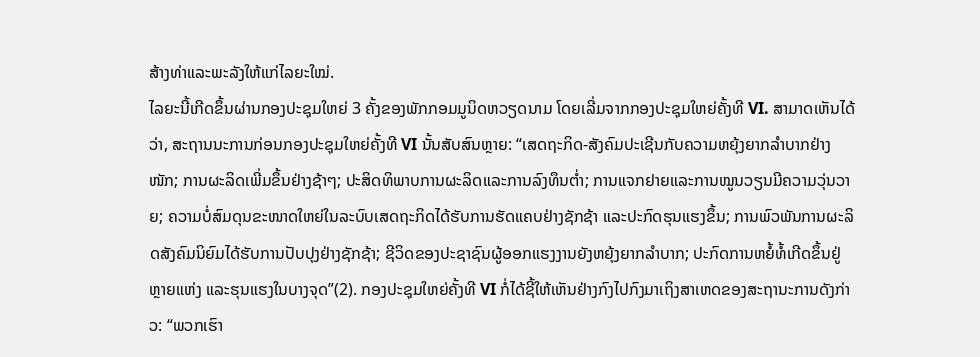ສ້າງທ່າແລະພະລັງໃຫ້ແກ່ໄລຍະໃໝ່.
ໄລຍະນີ້ເກີດຂຶ້ນຜ່ານກອງປະຊຸມໃຫຍ່ 3 ຄັ້ງຂອງພັກກອມມູນິດຫວຽດນາມ ໂດຍເລີ່ມຈາກກອງປະຊຸມໃຫຍ່ຄັ້ງທີ VI. ສາມາດເຫັນໄດ້ວ່າ, ສະຖານນະການກ່ອນກອງປະຊຸມໃຫຍ່ຄັ້ງທີ VI ນັ້ນສັບສົນຫຼາຍ: “ເສດຖະກິດ-ສັງຄົມປະເຊີນກັບຄວາມຫຍຸ້ງຍາກລຳບາກຢ່າງໜັກ; ການຜະລິດເພີ່ມຂຶ້ນຢ່າງຊ້າໆ; ປະສິດທິພາບການຜະລິດແລະການລົງທຶນຕ່ຳ; ການແຈກຢາຍແລະການໝູນວຽນມີຄວາມວຸ່ນວາຍ; ຄວາມບໍ່ສົມດຸນຂະໜາດໃຫຍ່ໃນລະບົບເສດຖະກິດໄດ້ຮັບການຮັດແຄບຢ່າງຊັກຊ້າ ແລະປະກົດຮຸນແຮງຂຶ້ນ; ການພົວພັນການຜະລິດສັງຄົມນິຍົມໄດ້ຮັບການປັບປຸງຢ່າງຊັກຊ້າ; ຊີວິດຂອງປະຊາຊົນຜູ້ອອກແຮງງານຍັງຫຍຸ້ງຍາກລຳບາກ; ປະກົດການຫຍໍ້ທໍ້ເກີດຂຶ້ນຢູ່ຫຼາຍແຫ່ງ ແລະຮຸນແຮງໃນບາງຈຸດ”(2). ກອງປະຊຸມໃຫຍ່ຄັ້ງທີ VI ກໍ່ໄດ້ຊີ້ໃຫ້ເຫັນຢ່າງກົງໄປກົງມາເຖິງສາເຫດຂອງສະຖານະການດັງກ່າວ: “ພວກເຮົາ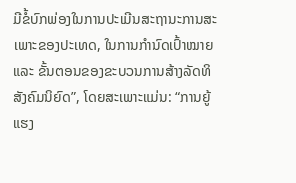ມີຂໍ້ບົກພ່ອງໃນການປະເມີນສະຖານະການສະເພາະຂອງປະເທດ, ໃນການກຳນົດເປົ້າໝາຍ ແລະ ຂັ້ນຕອນຂອງຂະບວນການສ້າງລັດທິສັງຄົມນິຍົດ”, ໂດຍສະເພາະແມ່ນ: “ການຍູ້ແຮງ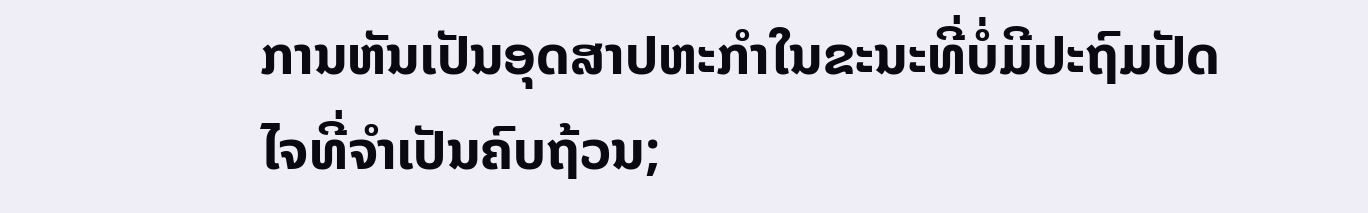ການຫັນເປັນອຸດສາປຫະກຳໃນຂະນະທີ່ບໍ່ມີປະຖົມປັດໄຈທີ່ຈຳເປັນຄົບຖ້ວນ;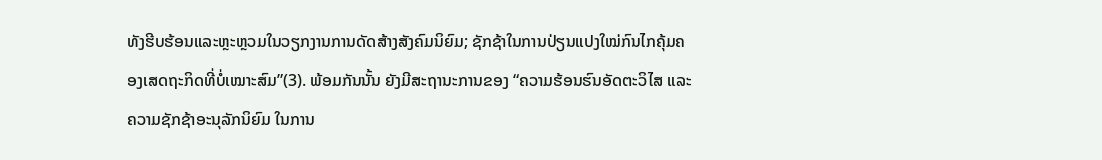ທັງຮີບຮ້ອນແລະຫຼະຫຼວມໃນວຽກງານການດັດສ້າງສັງຄົມນິຍົມ; ຊັກຊ້າໃນການປ່ຽນແປງໃໝ່ກົນໄກຄຸ້ມຄອງເສດຖະກິດທີ່ບໍ່ເໝາະສົມ”(3). ພ້ອມກັນນັ້ນ ຍັງມີສະຖານະການຂອງ “ຄວາມຮ້ອນຮົນອັດຕະວິໄສ ແລະຄວາມຊັກຊ້າອະນຸລັກນິຍົມ ໃນການ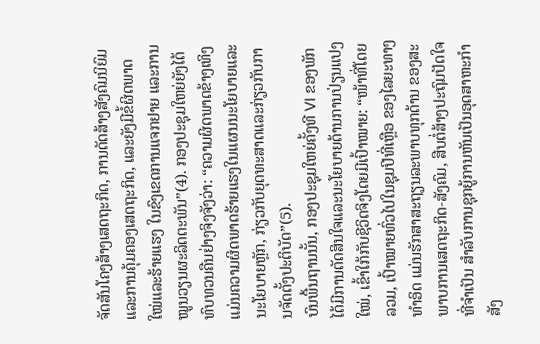ຈັດສັນໂຄງສ້າງເສດຖະກິດ, ການດັດສ້າງສັງຄົມນິຍົມ ແລະການຄຸ້ມຄອງເສດຖະກິດ, ແລະຍັງມີຂໍ້ຜິດພາດໃໝ່ແລະຮ້າຍແຮງ ໃນຂົງເຂດການແຈກຢາຍ ແລະການໝູນວຽນຜະລິດຕະພັນ”(4). ກອງປະຊຸມໃຫຍ່ຍັງໄດ້ທົບທວນຄືນຢ່າງຈິງຈັງວ່າ: “ຄວາມຜິດພາດຂ້າງເທິງແມ່ນຄວາມຜິດພາດຮ້າຍແຮງໃນແຜນນະໂຍບາຍແລະນະໂຍບາຍຫຼັກ, ກ່ຽວກັບຍຸດທະສາດແລະກ່ຽວກັບການຈັດຕັ້ງປະຕິບັດ”(5).
ບົນພື້ນຖານນັ້ນ, ກອງປະຊຸມໃຫຍ່ຄັ້ງທີ VI ຂອງພັກໄດ້ມີການຕັດສິນໃຈແລະນະໂຍບາຍດ້ານການປ່ຽນແປງໃໝ່, ເຂົ້າໃກ້ກັບຊີວິດຈິງໂດຍມີເປົ້າໝາຍ: “ໜ້າທີ່ໂດຍລວມ, ເປົ້າໝາຍທົ່ວໄປໃນຊຸມປີທີ່ເຫຼືອ ຂອງໄລຍະທາງທຳອິດ ແມ່ນຮັກສາສະຖຽນລະພາບທຸກດ້ານ ຂອງສະພາບການເສດຖະກິດ-ສັງຄົມ, ສືບຕໍ່ສ້າງປະຖົມປັດໃຈທີ່ຈຳເປັນ ສຳລັບການຊຸກຍູ້ການຫັນເປັນອຸດສາຫະກຳສັງ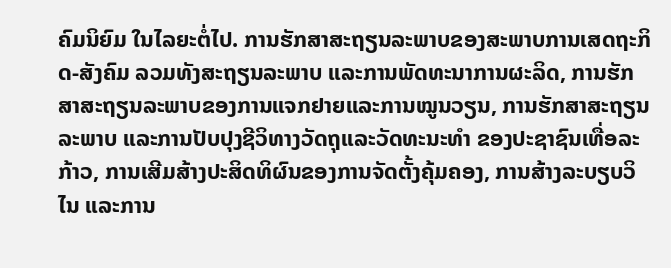ຄົມນິຍົມ ໃນໄລຍະຕໍ່ໄປ. ການຮັກສາສະຖຽນລະພາບຂອງສະພາບການເສດຖະກິດ-ສັງຄົມ ລວມທັງສະຖຽນລະພາບ ແລະການພັດທະນາການຜະລິດ, ການຮັກສາສະຖຽນລະພາບຂອງການແຈກຢາຍແລະການໝູນວຽນ, ການຮັກສາສະຖຽນລະພາບ ແລະການປັບປຸງຊີວິທາງວັດຖຸແລະວັດທະນະທຳ ຂອງປະຊາຊົນເທື່ອລະກ້າວ, ການເສີມສ້າງປະສິດທິຜົນຂອງການຈັດຕັ້ງຄຸ້ມຄອງ, ການສ້າງລະບຽບວິໄນ ແລະການ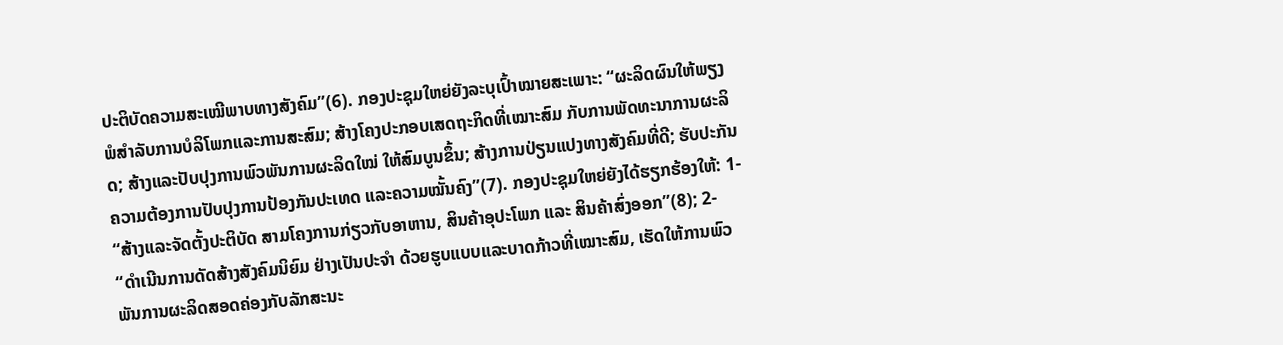ປະຕິບັດຄວາມສະເໝີພາບທາງສັງຄົມ”(6). ກອງປະຊຸມໃຫຍ່ຍັງລະບຸເປົ້າໝາຍສະເພາະ: “ຜະລິດຜົນໃຫ້ພຽງພໍສຳລັບການບໍລິໂພກແລະການສະສົມ; ສ້າງໂຄງປະກອບເສດຖະກິດທີ່ເໝາະສົມ ກັບການພັດທະນາການຜະລິດ; ສ້າງແລະປັບປຸງການພົວພັນການຜະລິດໃໝ່ ໃຫ້ສົມບູນຂຶ້ນ; ສ້າງການປ່ຽນແປງທາງສັງຄົມທີ່ດີ; ຮັບປະກັນຄວາມຕ້ອງການປັບປຸງການປ້ອງກັນປະເທດ ແລະຄວາມໝັ້ນຄົງ”(7). ກອງປະຊຸມໃຫຍ່ຍັງໄດ້ຮຽກຮ້ອງໃຫ້: 1- “ສ້າງແລະຈັດຕັ້ງປະຕິບັດ ສາມໂຄງການກ່ຽວກັບອາຫານ, ສິນຄ້າອຸປະໂພກ ແລະ ສິນຄ້າສົ່ງອອກ”(8); 2- “ດຳເນີນການດັດສ້າງສັງຄົມນິຍົມ ຢ່າງເປັນປະຈຳ ດ້ວຍຮູບແບບແລະບາດກ້າວທີ່ເໝາະສົມ, ເຮັດໃຫ້ການພົວພັນການຜະລິດສອດຄ່ອງກັບລັກສະນະ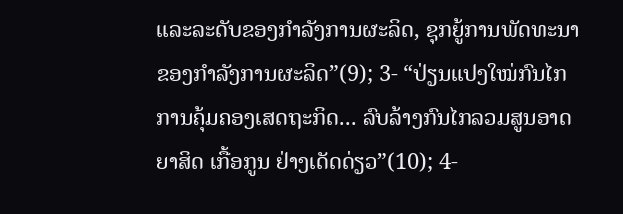ແລະລະດັບຂອງກຳລັງການຜະລິດ, ຊຸກຍູ້ການພັດທະນາຂອງກຳລັງການຜະລິດ”(9); 3- “ປ່ຽນແປງໃໝ່ກົນໄກການຄຸ້ມຄອງເສດຖະກິດ... ລົບລ້າງກົນໄກລວມສູນອາດຍາສິດ ເກື້ອກູນ ຢ່າງເດັດດ່ຽວ”(10); 4-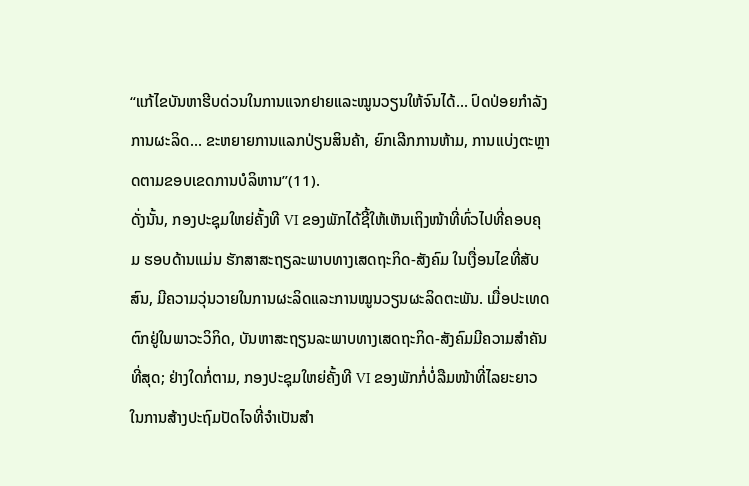“ແກ້ໄຂບັນຫາຮີບດ່ວນໃນການແຈກຢາຍແລະໝູນວຽນໃຫ້ຈົນໄດ້... ປົດປ່ອຍກຳລັງການຜະລິດ... ຂະຫຍາຍການແລກປ່ຽນສິນຄ້າ, ຍົກເລີກການຫ້າມ, ການແບ່ງຕະຫຼາດຕາມຂອບເຂດການບໍລິຫານ”(11).
ດັ່ງນັ້ນ, ກອງປະຊຸມໃຫຍ່ຄັ້ງທີ VI ຂອງພັກໄດ້ຊີ້ໃຫ້ເຫັນເຖິງໜ້າທີ່ທົ່ວໄປທີ່ຄອບຄຸມ ຮອບດ້ານແມ່ນ ຮັກສາສະຖຽລະພາບທາງເສດຖະກິດ-ສັງຄົມ ໃນເງື່ອນໄຂທີ່ສັບສົນ, ມີຄວາມວຸ່ນວາຍໃນການຜະລິດແລະການໝູນວຽນຜະລິດຕະພັນ. ເມື່ອປະເທດຕົກຢູ່ໃນພາວະວິກິດ, ບັນຫາສະຖຽນລະພາບທາງເສດຖະກິດ-ສັງຄົມມີຄວາມສຳຄັນທີ່ສຸດ; ຢ່າງໃດກໍ່ຕາມ, ກອງປະຊຸມໃຫຍ່ຄັ້ງທີ VI ຂອງພັກກໍ່ບໍ່ລືມໜ້າທີ່ໄລຍະຍາວ ໃນການສ້າງປະຖົມປັດໄຈທີ່ຈຳເປັນສຳ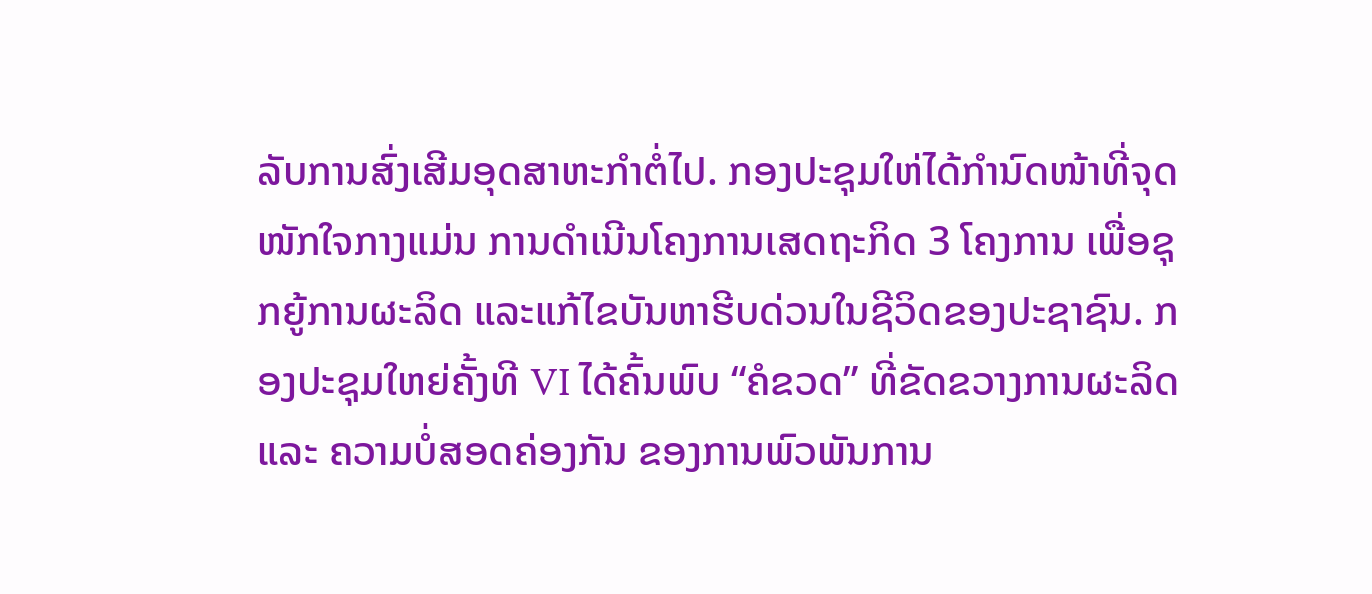ລັບການສົ່ງເສີມອຸດສາຫະກຳຕໍ່ໄປ. ກອງປະຊຸມໃຫ່ໄດ້ກຳນົດໜ້າທີ່ຈຸດໜັກໃຈກາງແມ່ນ ການດຳເນີນໂຄງການເສດຖະກິດ 3 ໂຄງການ ເພື່ອຊຸກຍູ້ການຜະລິດ ແລະແກ້ໄຂບັນຫາຮີບດ່ວນໃນຊີວິດຂອງປະຊາຊົນ. ກອງປະຊຸມໃຫຍ່ຄັ້ງທີ VI ໄດ້ຄົ້ນພົບ “ຄໍຂວດ” ທີ່ຂັດຂວາງການຜະລິດ ແລະ ຄວາມບໍ່ສອດຄ່ອງກັນ ຂອງການພົວພັນການ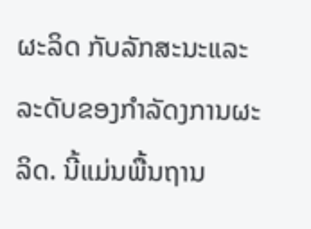ຜະລິດ ກັບລັກສະນະແລະລະດັບຂອງກຳລັດງການຜະລິດ. ນີ້ແມ່ນພື້ນຖານ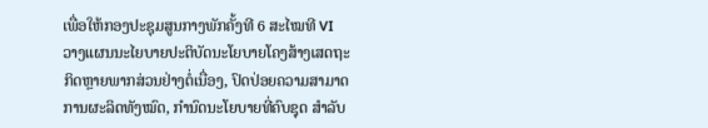ເພື່ອໃຫ້ກອງປະຊຸມສູນກາງພັກຄັ້ງທີ 6 ສະໄໝທີ VI ວາງແຜນນະໄຍບາຍປະຕິບັດນະໂຍບາຍໂຄງສ້າງເສດຖະກິດຫຼາຍພາກສ່ວນຢ່າງຕໍ່ເນື່ອງ, ປົດປ່ອຍຄວາມສາມາດການຜະລິດທັງໝົດ, ກຳນົດນະໂຍບາຍທີ່ຄົບຊຸດ ສຳລັບ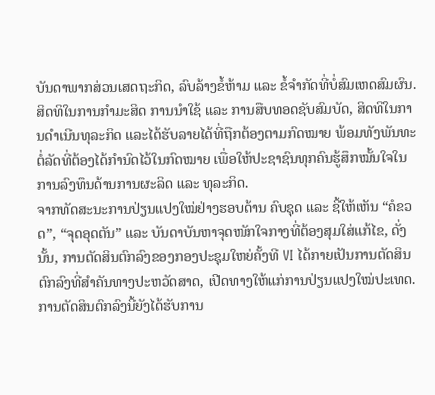ບັນດາພາກສ່ວນເສດຖະກິດ, ລົບລ້າງຂໍ້ຫ້າມ ແລະ ຂໍ້ຈຳກັດທີ່ບໍ່ສົມເຫດສົມຜົນ. ສິດທິໃນການກຳມະສິດ ການນຳໃຊ້ ແລະ ການສືບທອດຊັບສົມບັດ, ສິດທິໃນການດຳເນີນທຸລະກິດ ແລະໄດ້ຮັບລາຍໄດ້ທີ່ຖືກຕ້ອງຕາມກົດໝາຍ ພ້ອມທັງພັນທະຕໍ່ລັດທີ່ຕ້ອງໄດ້ກຳນົດໄວ້ໃນກົດໝາຍ ເພື່ອໃຫ້ປະຊາຊົນທຸກຄົນຮູ້ສຶກໝັ້ນໃຈໃນການລົງທຶນດ້ານການຜະລິດ ແລະ ທຸລະກິດ.
ຈາກທັດສະນະການປ່ຽນແປງໃໝ່ຢ່າງຮອບດ້ານ ຄົບຊຸດ ແລະ ຊີ້ໃຫ້ເຫັນ “ຄໍຂວດ”, “ຈຸດອຸດຕັນ” ແລະ ບັນດາບັນຫາຈຸດໜັກໃຈກາງທີ່ຕ້ອງສຸມໃສ່ແກ້ໄຂ, ດັ່ງນັ້ນ, ການຕັດສິນຕົກລົງຂອງກອງປະຊຸມໃຫຍ່ຄັ້ງທີ VI ໄດ້ກາຍເປັນການຕັດສິນຕົກລົງທີ່ສຳຄັນທາງປະຫວັດສາດ, ເປີດທາງໃຫ້ແກ່ການປ່ຽນແປງໃໝ່ປະເທດ. ການຕັດສິນຕົກລົງນີ້ຍັງໄດ້ຮັບການ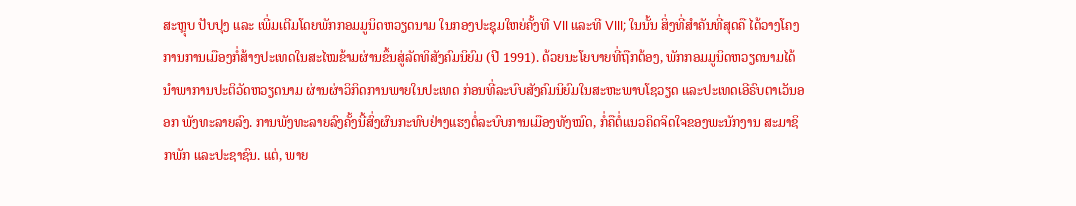ສະຫຼຸບ ປັບປຸງ ແລະ ເພີ່ມເຕີມໂດຍພັກກອມມູນິດຫວຽດນາມ ໃນກອງປະຊຸມໃຫຍ່ຄັ້ງທີ VII ແລະທີ VIII; ໃນນັ້ນ ສິ່ງທີ່ສຳຄັນທີ່ສຸດຄື ໄດ້ວາງໂຄງການການເມືອງກໍ່ສ້າງປະເທດໃນສະໄໝຂ້າມຜ່ານຂຶ້ນສູ່ລັດທິສັງຄົມນິຍົມ (ປີ 1991). ດ້ວຍນະໂຍບາຍທີ່ຖືກຕ້ອງ, ພັກກອມມູນິດຫວຽດນາມໄດ້ນຳພາການປະຕິວັດຫວຽດນາມ ຜ່ານຜ່າວິກິດການພາຍໃນປະເທດ ກ່ອນທີ່ລະບົບສັງຄົມນິຍົມໃນສະຫະພາບໂຊວຽດ ແລະປະເທດເອີຣົບຕາເວັນອອກ ພັງທະລາຍລົງ. ການພັງທະລາຍລົງຄັ້ງນີ້ສົ່ງຜົນກະທົບຢ່າງແຮງຕໍ່ລະບົບການເມືອງທັງໝົດ, ກໍ່ຄືຕໍ່ແນວຄິດຈິດໃຈຂອງພະນັກງານ ສະມາຊິກພັກ ແລະປະຊາຊົນ. ແຕ່, ພາຍ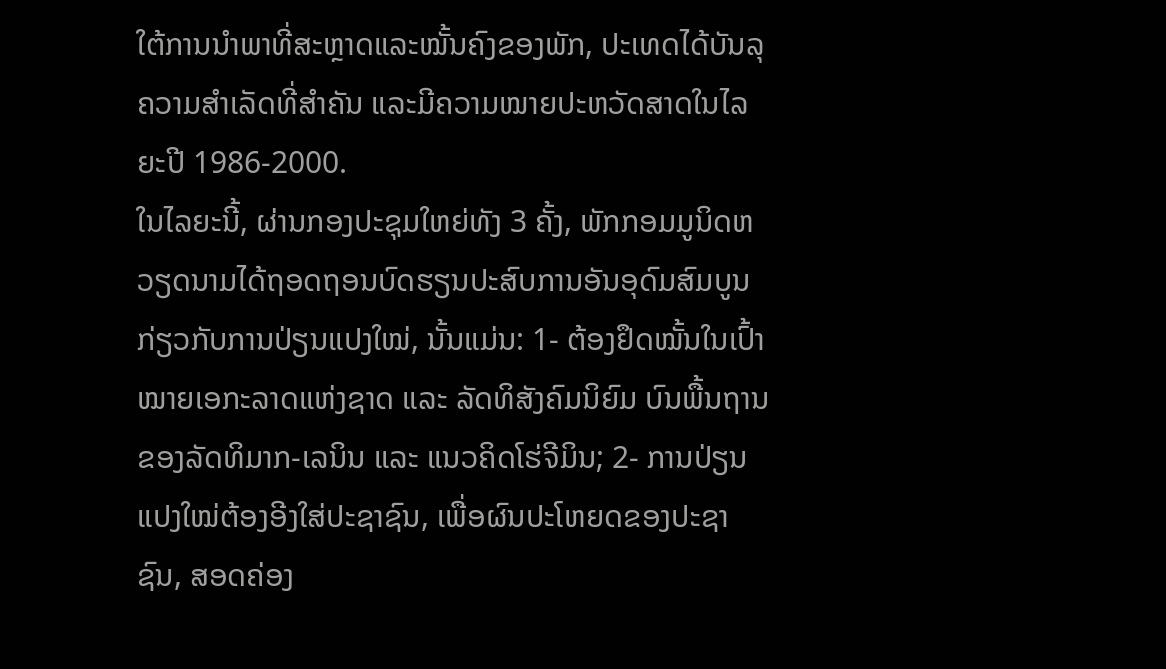ໃຕ້ການນຳພາທີ່ສະຫຼາດແລະໝັ້ນຄົງຂອງພັກ, ປະເທດໄດ້ບັນລຸຄວາມສຳເລັດທີ່ສຳຄັນ ແລະມີຄວາມໝາຍປະຫວັດສາດໃນໄລຍະປີ 1986-2000.
ໃນໄລຍະນີ້, ຜ່ານກອງປະຊຸມໃຫຍ່ທັງ 3 ຄັ້ງ, ພັກກອມມູນິດຫວຽດນາມໄດ້ຖອດຖອນບົດຮຽນປະສົບການອັນອຸດົມສົມບູນ ກ່ຽວກັບການປ່ຽນແປງໃໝ່, ນັ້ນແມ່ນ: 1- ຕ້ອງຢຶດໝັ້ນໃນເປົ້າໝາຍເອກະລາດແຫ່ງຊາດ ແລະ ລັດທິສັງຄົມນິຍົມ ບົນພື້ນຖານຂອງລັດທິມາກ-ເລນິນ ແລະ ແນວຄິດໂຮ່ຈີມິນ; 2- ການປ່ຽນແປງໃໝ່ຕ້ອງອີງໃສ່ປະຊາຊົນ, ເພື່ອຜົນປະໂຫຍດຂອງປະຊາຊົນ, ສອດຄ່ອງ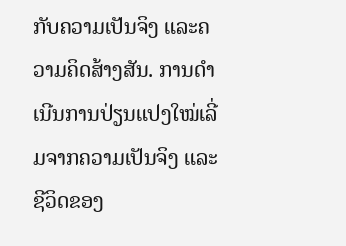ກັບຄວາມເປັນຈິງ ແລະຄວາມຄິດສ້າງສັນ. ການດຳເນີນການປ່ຽນແປງໃໝ່ເລີ່ມຈາກຄວາມເປັນຈິງ ແລະຊີວິດຂອງ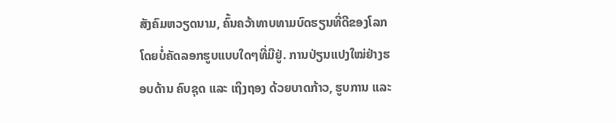ສັງຄົມຫວຽດນາມ, ຄົ້ນຄວ້າທາບທາມບົດຮຽນທີ່ດີຂອງໂລກ ໂດຍບໍ່ຄັດລອກຮູບແບບໃດໆທີ່ມີຢູ່. ການປ່ຽນແປງໃໝ່ຢ່າງຮອບດ້ານ ຄົບຊຸດ ແລະ ເຖິງຖອງ ດ້ວຍບາດກ້າວ, ຮູບການ ແລະ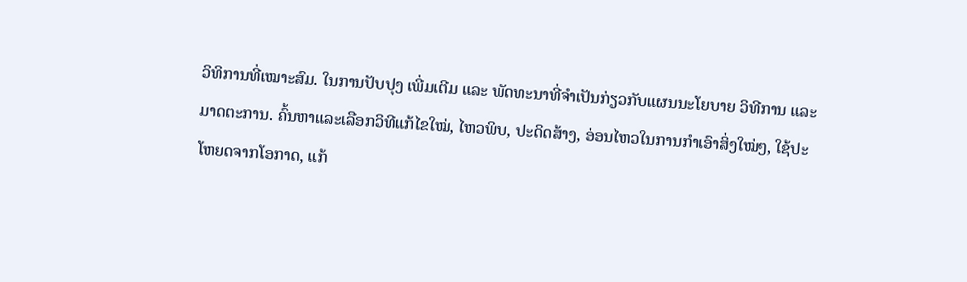ວິທິການທີ່ເໝາະສົມ. ໃນການປັບປຸງ ເພີ່ມເຕີມ ແລະ ພັດທະນາທີ່ຈຳເປັນກ່ຽວກັບແຜນນະໂຍບາຍ ວິທີການ ແລະມາດຕະການ. ຄົ້ນຫາແລະເລືອກວິທີແກ້ໄຂໃໝ່, ໄຫວພິບ, ປະດິດສ້າງ, ອ່ອນໄຫວໃນການກຳເອົາສິ່ງໃໝ່ໆ, ໃຊ້ປະໂຫຍດຈາກໂອກາດ, ແກ້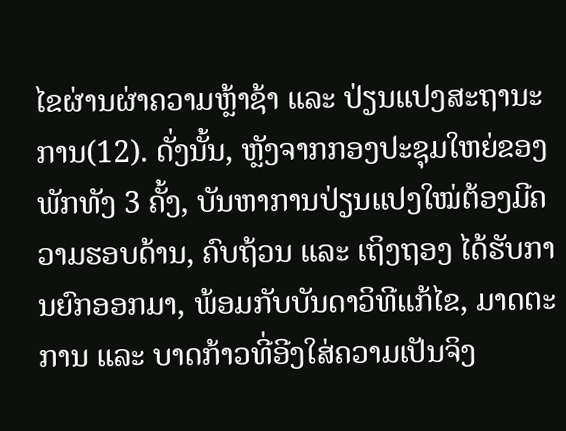ໄຂຜ່ານຜ່າຄວາມຫຼ້າຊ້າ ແລະ ປ່ຽນແປງສະຖານະການ(12). ດັ່ງນັ້ນ, ຫຼັງຈາກກອງປະຊຸມໃຫຍ່ຂອງພັກທັງ 3 ຄັ້ງ, ບັນຫາການປ່ຽນແປງໃໝ່ຕ້ອງມີຄວາມຮອບດ້ານ, ຄົບຖ້ວນ ແລະ ເຖິງຖອງ ໄດ້ຮັບການຍົກອອກມາ, ພ້ອມກັບບັນດາວິທີແກ້ໄຂ, ມາດຕະການ ແລະ ບາດກ້າວທີ່ອີງໃສ່ຄວາມເປັນຈິງ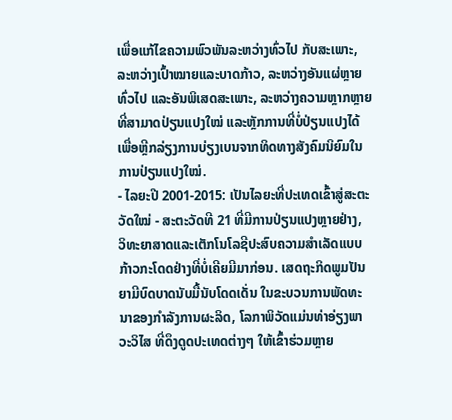ເພື່ອແກ້ໄຂຄວາມພົວພັນລະຫວ່າງທົ່ວໄປ ກັບສະເພາະ, ລະຫວ່າງເປົ້າໝາຍແລະບາດກ້າວ, ລະຫວ່າງອັນແຜ່ຫຼາຍທົ່ວໄປ ແລະອັນພິເສດສະເພາະ, ລະຫວ່າງຄວາມຫຼາກຫຼາຍທີ່ສາມາດປ່ຽນແປງໃໝ່ ແລະຫຼັກການທີ່ບໍ່ປ່ຽນແປງໄດ້ ເພື່ອຫຼີກລ່ຽງການບ່ຽງເບນຈາກທິດທາງສັງຄົມນິຍົມໃນການປ່ຽນແປງໃໝ່.
- ໄລຍະປີ 2001-2015: ເປັນໄລຍະທີ່ປະເທດເຂົ້າສູ່ສະຕະວັດໃໝ່ - ສະຕະວັດທີ 21 ທີ່ມີການປ່ຽນແປງຫຼາຍຢ່າງ, ວິທະຍາສາດແລະເຕັກໂນໂລຊີປະສົບຄວາມສຳເລັດແບບກ້າວກະໂດດຢ່າງທີ່ບໍ່ເຄີຍມີມາກ່ອນ. ເສດຖະກິດພູມປັນຍາມີບົດບາດນັບມື້ນັບໂດດເດັ່ນ ໃນຂະບວນການພັດທະນາຂອງກຳລັງການຜະລິດ, ໂລກາພິວັດແມ່ນທ່າອ່ຽງພາວະວິໄສ ທີ່ດຶງດູດປະເທດຕ່າງໆ ໃຫ້ເຂົ້າຮ່ວມຫຼາຍ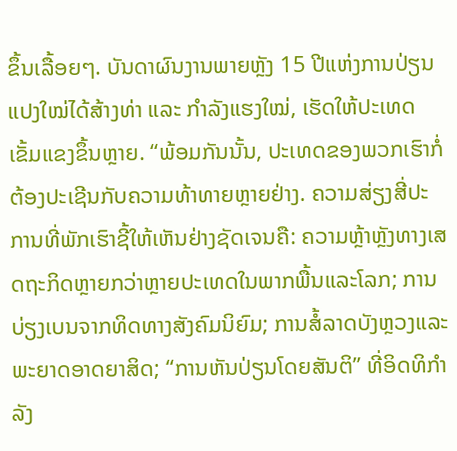ຂຶ້ນເລື້ອຍໆ. ບັນດາຜົນງານພາຍຫຼັງ 15 ປີແຫ່ງການປ່ຽນແປງໃໝ່ໄດ້ສ້າງທ່າ ແລະ ກຳລັງແຮງໃໝ່, ເຮັດໃຫ້ປະເທດເຂັ້ມແຂງຂຶ້ນຫຼາຍ. “ພ້ອມກັນນັ້ນ, ປະເທດຂອງພວກເຮົາກໍ່ຕ້ອງປະເຊີນກັບຄວາມທ້າທາຍຫຼາຍຢ່າງ. ຄວາມສ່ຽງສີ່ປະການທີ່ພັກເຮົາຊີ້ໃຫ້ເຫັນຢ່າງຊັດເຈນຄື: ຄວາມຫຼ້າຫຼັງທາງເສດຖະກິດຫຼາຍກວ່າຫຼາຍປະເທດໃນພາກພື້ນແລະໂລກ; ການບ່ຽງເບນຈາກທິດທາງສັງຄົມນິຍົມ; ການສໍ້ລາດບັງຫຼວງແລະພະຍາດອາດຍາສິດ; “ການຫັນປ່ຽນໂດຍສັນຕິ” ທີ່ອິດທິກຳລັງ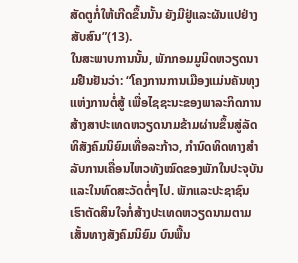ສັດຕູກໍ່ໃຫ້ເກີດຂຶ້ນນັ້ນ ຍັງມີຢູ່ແລະຜັນແປຢ່າງສັບສົນ”(13).
ໃນສະພາບການນັ້ນ, ພັກກອມມູນິດຫວຽດນາມຢືນຢັນວ່າ: “ໂຄງການການເມືອງແມ່ນຄັນທຸງແຫ່ງການຕໍ່ສູ້ ເພື່ອໄຊຊະນະຂອງພາລະກິດການສ້າງສາປະເທດຫວຽດນາມຂ້າມຜ່ານຂຶ້ນສູ່ລັດທິສັງຄົມນິຍົມເທື່ອລະກ້າວ, ກຳນົດທິດທາງສຳລັບການເຄື່ອນໄຫວທັງໝົດຂອງພັກໃນປະຈຸບັນ ແລະໃນທົດສະວັດຕໍ່ໆໄປ. ພັກແລະປະຊາຊົນເຮົາຕັດສິນໃຈກໍ່ສ້າງປະເທດຫວຽດນາມຕາມເສັ້ນທາງສັງຄົມນິຍົມ ບົນພື້ນ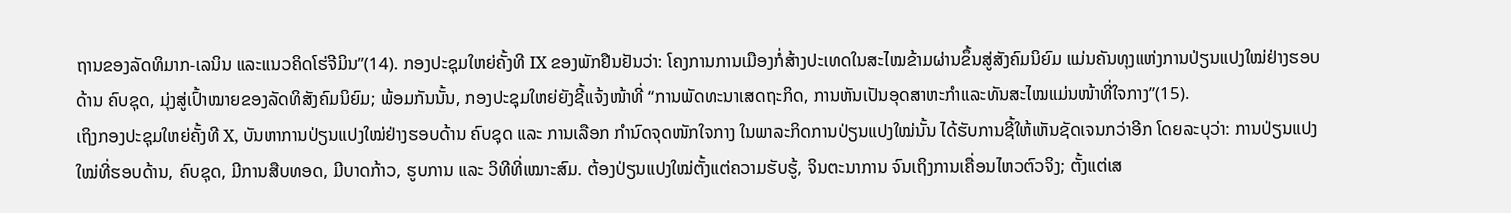ຖານຂອງລັດທິມາກ-ເລນິນ ແລະແນວຄິດໂຮ່ຈີມິນ”(14). ກອງປະຊຸມໃຫຍ່ຄັ້ງທີ IX ຂອງພັກຢືນຢັນວ່າ: ໂຄງການການເມືອງກໍ່ສ້າງປະເທດໃນສະໄໝຂ້າມຜ່ານຂຶ້ນສູ່ສັງຄົມນິຍົມ ແມ່ນຄັນທຸງແຫ່ງການປ່ຽນແປງໃໝ່ຢ່າງຮອບດ້ານ ຄົບຊຸດ, ມຸ່ງສູ່ເປົ້າໝາຍຂອງລັດທິສັງຄົມນິຍົມ; ພ້ອມກັນນັ້ນ, ກອງປະຊຸມໃຫຍ່ຍັງຊີ້ແຈ້ງໜ້າທີ່ “ການພັດທະນາເສດຖະກິດ, ການຫັນເປັນອຸດສາຫະກຳແລະທັນສະໄໝແມ່ນໜ້າທີ່ໃຈກາງ”(15).
ເຖິງກອງປະຊຸມໃຫຍ່ຄັ້ງທີ X, ບັນຫາການປ່ຽນແປງໃໝ່ຢ່າງຮອບດ້ານ ຄົບຊຸດ ແລະ ການເລືອກ ກຳນົດຈຸດໜັກໃຈກາງ ໃນພາລະກິດການປ່ຽນແປງໃໝ່ນັ້ນ ໄດ້ຮັບການຊີ້ໃຫ້ເຫັນຊັດເຈນກວ່າອີກ ໂດຍລະບຸວ່າ: ການປ່ຽນແປງໃໝ່ທີ່ຮອບດ້ານ, ຄົບຊຸດ, ມີການສືບທອດ, ມີບາດກ້າວ, ຮູບການ ແລະ ວິທີທີ່ເໝາະສົມ. ຕ້ອງປ່ຽນແປງໃໝ່ຕັ້ງແຕ່ຄວາມຮັບຮູ້, ຈິນຕະນາການ ຈົນເຖິງການເຄື່ອນໄຫວຕົວຈິງ; ຕັ້ງແຕ່ເສ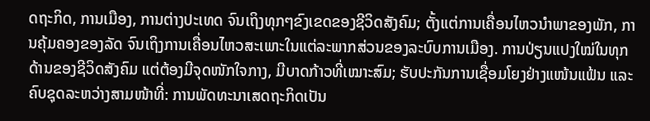ດຖະກິດ, ການເມືອງ, ການຕ່າງປະເທດ ຈົນເຖິງທຸກໆຂົງເຂດຂອງຊີວິດສັງຄົມ; ຕັ້ງແຕ່ການເຄື່ອນໄຫວນຳພາຂອງພັກ, ການຄຸ້ມຄອງຂອງລັດ ຈົນເຖິງການເຄື່ອນໄຫວສະເພາະໃນແຕ່ລະພາກສ່ວນຂອງລະບົບການເມືອງ. ການປ່ຽນແປງໃໝ່ໃນທຸກດ້ານຂອງຊີວິດສັງຄົມ ແຕ່ຕ້ອງມີຈຸດໜັກໃຈກາງ, ມີບາດກ້າວທີ່ເໝາະສົມ; ຮັບປະກັນການເຊື່ອມໂຍງຢ່າງແໜ້ນແຟ້ນ ແລະຄົບຊຸດລະຫວ່າງສາມໜ້າທີ່: ການພັດທະນາເສດຖະກິດເປັນ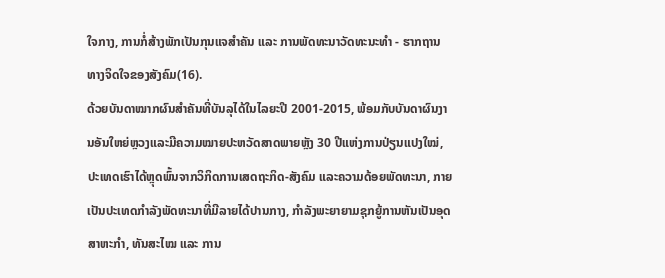ໃຈກາງ, ການກໍ່ສ້າງພັກເປັນກຸນແຈສຳຄັນ ແລະ ການພັດທະນາວັດທະນະທຳ - ຮາກຖານທາງຈິດໃຈຂອງສັງຄົມ(16).
ດ້ວຍບັນດາໝາກຜົນສຳຄັນທີ່ບັນລຸໄດ້ໃນໄລຍະປີ 2001-2015, ພ້ອມກັບບັນດາຜົນງານອັນໃຫຍ່ຫຼວງແລະມີຄວາມໝາຍປະຫວັດສາດພາຍຫຼັງ 30 ປີແຫ່ງການປ່ຽນແປງໃໝ່, ປະເທດເຮົາໄດ້ຫຼຸດພົ້ນຈາກວິກິດການເສດຖະກິດ-ສັງຄົມ ແລະຄວາມດ້ອຍພັດທະນາ, ກາຍເປັນປະເທດກຳລັງພັດທະນາທີ່ມີລາຍໄດ້ປານກາງ, ກຳລັງພະຍາຍາມຊຸກຍູ້ການຫັນເປັນອຸດສາຫະກຳ, ທັນສະໄໝ ແລະ ການ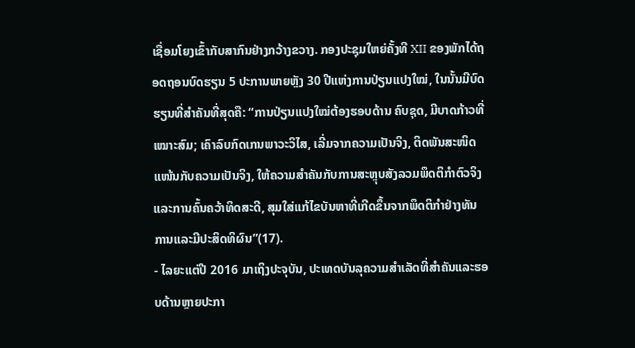ເຊື່ອມໂຍງເຂົ້າກັບສາກົນຢ່າງກວ້າງຂວາງ. ກອງປະຊຸມໃຫຍ່ຄັ້ງທີ XII ຂອງພັກໄດ້ຖອດຖອນບົດຮຽນ 5 ປະການພາຍຫຼັງ 30 ປີແຫ່ງການປ່ຽນແປງໃໝ່, ໃນນັ້ນມີບົດຮຽນທີ່ສຳຄັນທີ່ສຸດຄື: “ການປ່ຽນແປງໃໝ່ຕ້ອງຮອບດ້ານ ຄົບຊຸດ, ມີບາດກ້າວທີ່ເໝາະສົມ; ເຄົາລົບກົດເກນພາວະວິໄສ, ເລີ່ມຈາກຄວາມເປັນຈິງ, ຕິດພັນສະໜິດແໜ້ນກັບຄວາມເປັນຈິງ, ໃຫ້ຄວາມສຳຄັນກັບການສະຫຼຸບສັງລວມພຶດຕິກຳຕົວຈິງ ແລະການຄົ້ນຄວ້າທິດສະດີ, ສຸມໃສ່ແກ້ໄຂບັນຫາທີ່ເກີດຂຶ້ນຈາກພຶດຕິກຳຢ່າງທັນການແລະມີປະສິດທິຜົນ”(17).
- ໄລຍະແຕ່ປີ 2016 ມາເຖິງປະຈຸບັນ, ປະເທດບັນລຸຄວາມສຳເລັດທີ່ສຳຄັນແລະຮອບດ້ານຫຼາຍປະກາ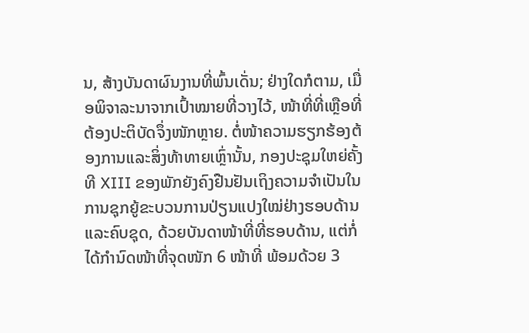ນ, ສ້າງບັນດາຜົນງານທີ່ພົ້ນເດັ່ນ; ຢ່າງໃດກໍຕາມ, ເມື່ອພິຈາລະນາຈາກເປົ້າໝາຍທີ່ວາງໄວ້, ໜ້າທີ່ທີ່ເຫຼືອທີ່ຕ້ອງປະຕິບັດຈຶ່ງໜັກຫຼາຍ. ຕໍ່ໜ້າຄວາມຮຽກຮ້ອງຕ້ອງການແລະສິ່ງທ້າທາຍເຫຼົ່ານັ້ນ, ກອງປະຊຸມໃຫຍ່ຄັ້ງທີ XIII ຂອງພັກຍັງຄົງຢືນຢັນເຖິງຄວາມຈຳເປັນໃນການຊຸກຍູ້ຂະບວນການປ່ຽນແປງໃໝ່ຢ່າງຮອບດ້ານແລະຄົບຊຸດ, ດ້ວຍບັນດາໜ້າທີ່ທີ່ຮອບດ້ານ, ແຕ່ກໍ່ໄດ້ກຳນົດໜ້າທີ່ຈຸດໜັກ 6 ໜ້າທີ່ ພ້ອມດ້ວຍ 3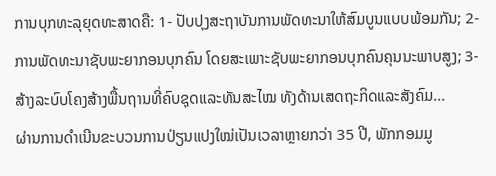ການບຸກທະລຸຍຸດທະສາດຄື: 1- ປັບປຸງສະຖາບັນການພັດທະນາໃຫ້ສົມບູນແບບພ້ອມກັນ; 2- ການພັດທະນາຊັບພະຍາກອນບຸກຄົນ ໂດຍສະເພາະຊັບພະຍາກອນບຸກຄົນຄຸນນະພາບສູງ; 3- ສ້າງລະບົບໂຄງສ້າງພື້ນຖານທີ່ຄົບຊຸດແລະທັນສະໄໝ ທັງດ້ານເສດຖະກິດແລະສັງຄົມ...
ຜ່ານການດຳເນີນຂະບວນການປ່ຽນແປງໃໝ່ເປັນເວລາຫຼາຍກວ່າ 35 ປີ, ພັກກອມມູ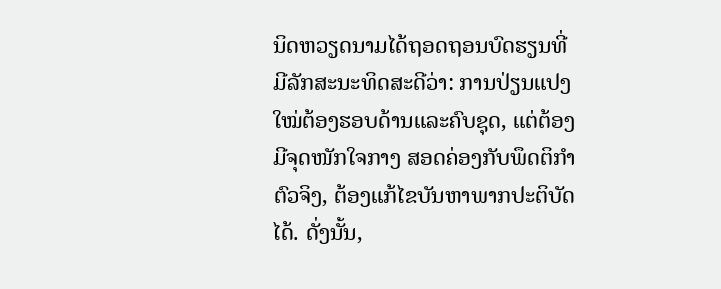ນິດຫວຽດນາມໄດ້ຖອດຖອນບົດຮຽນທີ່ມີລັກສະນະທິດສະດີວ່າ: ການປ່ຽນແປງໃໝ່ຕ້ອງຮອບດ້ານແລະຄົບຊຸດ, ແຕ່ຕ້ອງມີຈຸດໜັກໃຈກາງ ສອດຄ່ອງກັບພຶດຕິກຳຕົວຈິງ, ຕ້ອງແກ້ໄຂບັນຫາພາກປະຕິບັດໄດ້. ດັ່ງນັ້ນ,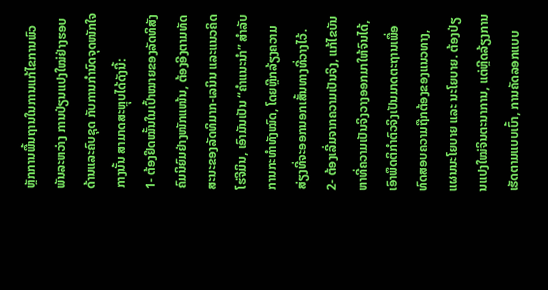ຫຼັກການພື້ນຖານໃນການແກ້ໄຂການພົວພັນລະຫວ່າງ ການປ່ຽນແປງໃໝ່ຢ່າງຮອບດ້ານແລະຄົບຊຸດ ກັບການກຳນົດຈຸດໜັກໃຈກາງນັ້ນ ສາມາດສະຫຼຸບໄດ້ດັງນີ້:
1- ຕ້ອງຢຶດໝັ້ນໃນເປົ້າໝາຍຂອງລັດທິສັງຄົມນິຍົມຢ່າງໜັກແໜ້ນ, ຕ້ອງອີງຕາມທັດສະນະຂອງລັດທິມາກ-ເລນິນ ແລະແນວຄິດໂຮ່ຈີມິນ, ເອົາມັນເປັນ “ຄໍາແນະນໍາ” ສໍາລັບການກະທຳທັງໝົດ, ໂດຍຫຼີກລ້ຽງຄວາມສ່ຽງທີ່ຈະອອກນອກເສັ້ນທາງທີ່ວາງໄວ້.
2- ຕ້ອງເລີ່ມຈາກຄວາມເປັນຈິງ, ແກ້ໄຂບັນຫາທີ່ຄວາມເປັນຈິງວາງອອກມາໃຫ້ຈົນໄດ້, ເອົາພຶດຕິກຳຕົວຈິງເປັນມາດຕະຖານເພື່ອທົດສອບຄວາມຖືກຕ້ອງຂອງແນວທາງ, ແຜນນະໂຍບາຍ ແລະ ນະໂຍບາຍ. ຕ້ອງປ່ຽນແປງໃໝ່ຈິນຕະນາການ, ແຕ່ຫຼີດລ້ຽງການເຮັດຕາມແບບເບົ້າ, ການຄັດລອກແບບ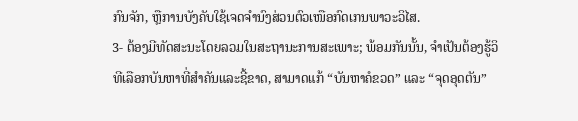ກົນຈັກ, ຫຼືການບັງຄັບໃຊ້ເຈດຈຳນົງສ່ວນຕົວເໜືອກົດເກນພາວະວິໄສ.
3- ຕ້ອງມີທັດສະນະໂດຍລວມໃນສະຖານະການສະເພາະ; ພ້ອມກັນນັ້ນ, ຈໍາເປັນຕ້ອງຮູ້ວິທີເລືອກບັນຫາທີ່ສໍາຄັນແລະຊີ້ຂາດ, ສາມາດແກ້ “ບັນຫາຄໍຂວດ” ແລະ “ຈຸດອຸດຕັນ”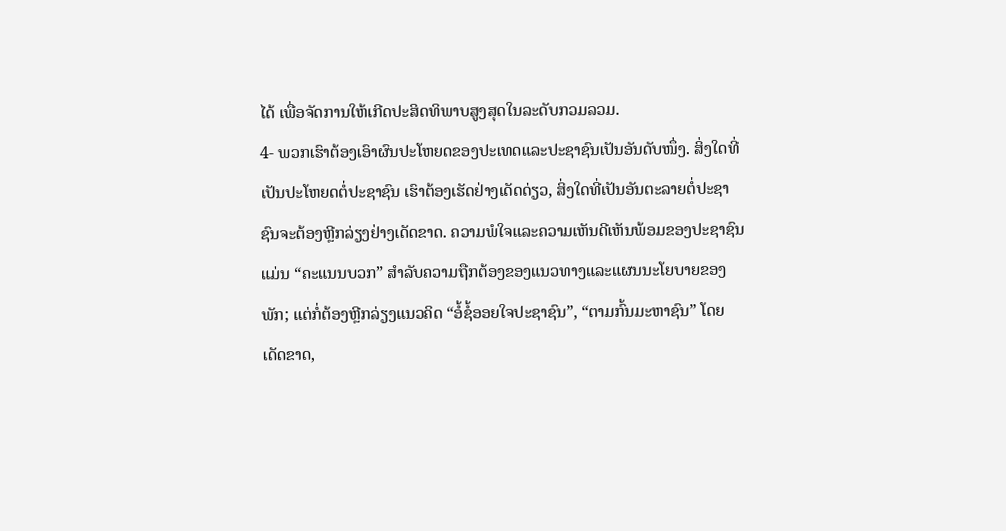ໄດ້ ເພື່ອຈັດການໃຫ້ເກີດປະສິດທິພາບສູງສຸດໃນລະດັບກວມລວມ.
4- ພວກເຮົາຕ້ອງເອົາຜົນປະໂຫຍດຂອງປະເທດແລະປະຊາຊົນເປັນອັນດັບໜຶ່ງ. ສິ່ງໃດທີ່ເປັນປະໂຫຍດຕໍ່ປະຊາຊົນ ເຮົາຕ້ອງເຮັດຢ່າງເດັດດ່ຽວ, ສິ່ງໃດທີ່ເປັນອັນຕະລາຍຕໍ່ປະຊາຊົນຈະຕ້ອງຫຼີກລ່ຽງຢ່າງເດັດຂາດ. ຄວາມພໍໃຈແລະຄວາມເຫັນດີເຫັນພ້ອມຂອງປະຊາຊົນແມ່ນ “ຄະແນນບວກ” ສຳລັບຄວາມຖືກຕ້ອງຂອງແນວທາງແລະແຜນນະໂຍບາຍຂອງພັກ; ແຕ່ກໍ່ຕ້ອງຫຼີກລ່ຽງແນວຄິດ “ອໍ້ຊໍ້ອອຍໃຈປະຊາຊົນ”, “ຕາມກົ້ນມະຫາຊົນ” ໂດຍເດັດຂາດ,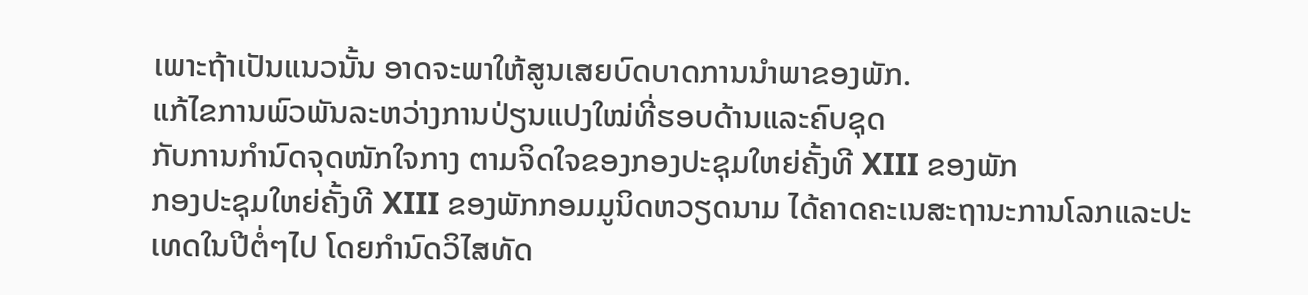ເພາະຖ້າເປັນແນວນັ້ນ ອາດຈະພາໃຫ້ສູນເສຍບົດບາດການນຳພາຂອງພັກ.
ແກ້ໄຂການພົວພັນລະຫວ່າງການປ່ຽນແປງໃໝ່ທີ່ຮອບດ້ານແລະຄົບຊຸດ
ກັບການກຳນົດຈຸດໜັກໃຈກາງ ຕາມຈິດໃຈຂອງກອງປະຊຸມໃຫຍ່ຄັ້ງທີ XIII ຂອງພັກ
ກອງປະຊຸມໃຫຍ່ຄັ້ງທີ XIII ຂອງພັກກອມມູນິດຫວຽດນາມ ໄດ້ຄາດຄະເນສະຖານະການໂລກແລະປະເທດໃນປີຕໍ່ໆໄປ ໂດຍກຳນົດວິໄສທັດ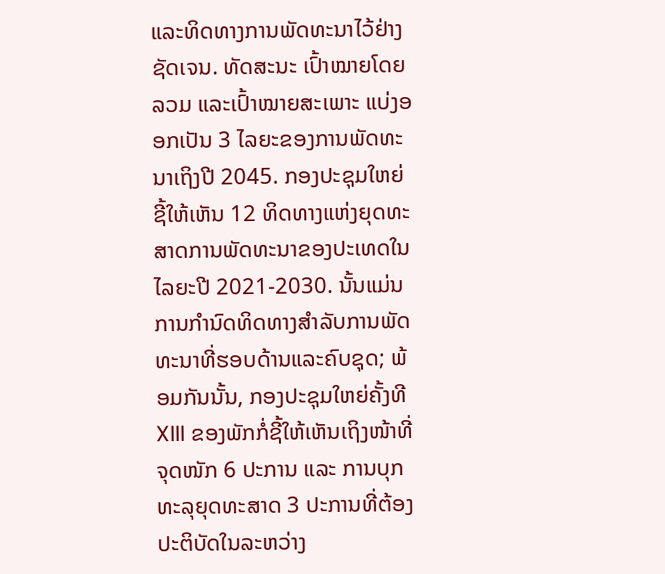ແລະທິດທາງການພັດທະນາໄວ້ຢ່າງຊັດເຈນ. ທັດສະນະ ເປົ້າໝາຍໂດຍລວມ ແລະເປົ້າໝາຍສະເພາະ ແບ່ງອອກເປັນ 3 ໄລຍະຂອງການພັດທະນາເຖິງປີ 2045. ກອງປະຊຸມໃຫຍ່ຊີ້ໃຫ້ເຫັນ 12 ທິດທາງແຫ່ງຍຸດທະສາດການພັດທະນາຂອງປະເທດໃນໄລຍະປີ 2021-2030. ນັ້ນແມ່ນການກຳນົດທິດທາງສຳລັບການພັດທະນາທີ່ຮອບດ້ານແລະຄົບຊຸດ; ພ້ອມກັນນັ້ນ, ກອງປະຊຸມໃຫຍ່ຄັ້ງທີ XIII ຂອງພັກກໍ່ຊີ້ໃຫ້ເຫັນເຖິງໜ້າທີ່ຈຸດໜັກ 6 ປະການ ແລະ ການບຸກທະລຸຍຸດທະສາດ 3 ປະການທີ່ຕ້ອງປະຕິບັດໃນລະຫວ່າງ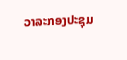ວາລະກອງປະຊຸມ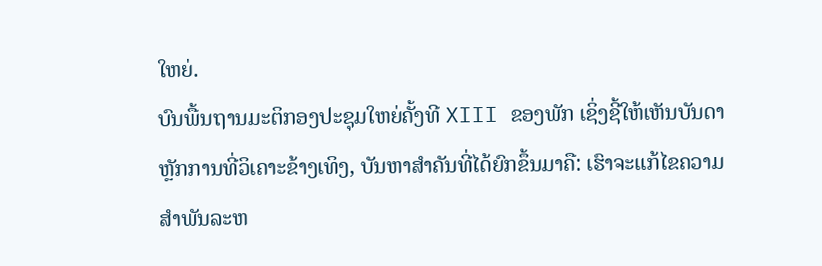ໃຫຍ່.
ບົນພື້ນຖານມະຕິກອງປະຊຸມໃຫຍ່ຄັ້ງທີ XIII ຂອງພັກ ເຊິ່ງຊີ້ໃຫ້ເຫັນບັນດາຫຼັກການທີ່ວິເຄາະຂ້າງເທິງ, ບັນຫາສຳຄັນທີ່ໄດ້ຍົກຂຶ້ນມາຄື: ເຮົາຈະແກ້ໄຂຄວາມສໍາພັນລະຫ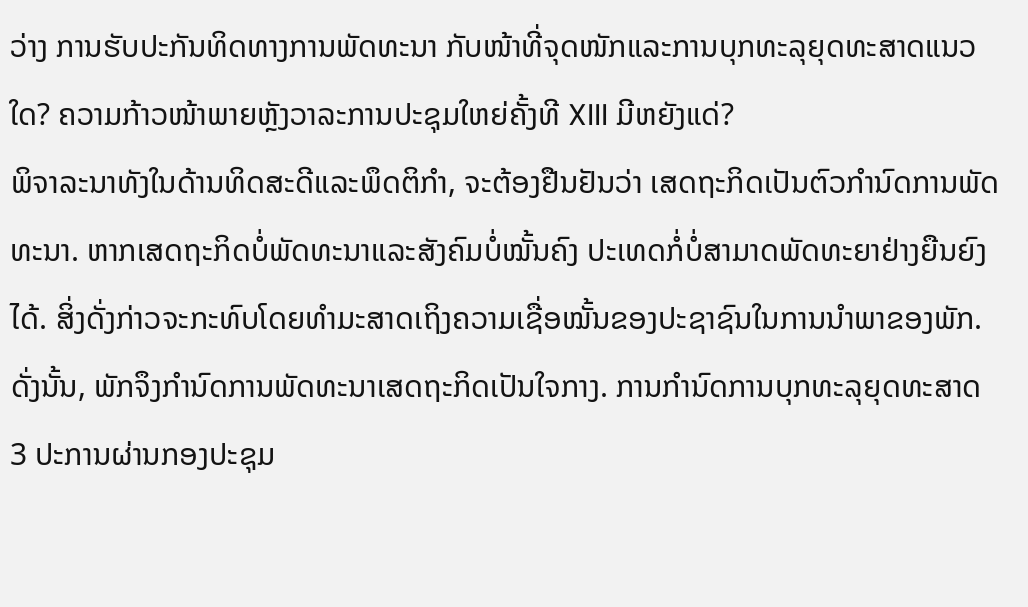ວ່າງ ການຮັບປະກັນທິດທາງການພັດທະນາ ກັບໜ້າທີ່ຈຸດໜັກແລະການບຸກທະລຸຍຸດທະສາດແນວໃດ? ຄວາມກ້າວໜ້າພາຍຫຼັງວາລະການປະຊຸມໃຫຍ່ຄັ້ງທີ XIII ມີຫຍັງແດ່?
ພິຈາລະນາທັງໃນດ້ານທິດສະດີແລະພຶດຕິກຳ, ຈະຕ້ອງຢືນຢັນວ່າ ເສດຖະກິດເປັນຕົວກຳນົດການພັດທະນາ. ຫາກເສດຖະກິດບໍ່ພັດທະນາແລະສັງຄົມບໍ່ໝັ້ນຄົງ ປະເທດກໍ່ບໍ່ສາມາດພັດທະຍາຢ່າງຍືນຍົງໄດ້. ສິ່ງດັ່ງກ່າວຈະກະທົບໂດຍທຳມະສາດເຖິງຄວາມເຊື່ອໝັ້ນຂອງປະຊາຊົນໃນການນຳພາຂອງພັກ. ດັ່ງນັ້ນ, ພັກຈຶງກຳນົດການພັດທະນາເສດຖະກິດເປັນໃຈກາງ. ການກຳນົດການບຸກທະລຸຍຸດທະສາດ 3 ປະການຜ່ານກອງປະຊຸມ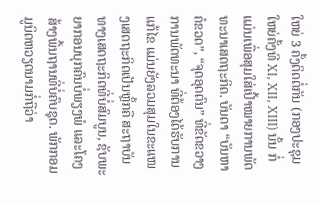ໃຫຍ່ 3 ຄັ້ງຕິດຕໍ່ກັນ (ກອງປະຊຸມໃຫຍ່ຄັ້ງທີ XI, XII, XIII) ນັ້ນ ກໍ່ແມ່ນເພື່ອສຸມໃສ່ເປົ້າໝາຍການພັດທະນາເສດຖະກິດ. ບັນດາ “ບັນຫາຄໍຂວດ”, “ຈຸດອຸດຕົນ” ທີ່ຂັດຂວາງການພັດທະນາ ທີ່ຕ້ອງໄດ້ຮັບການແກ້ໄຂ ແມ່ນຍັງລວມສຸມໃນຂະແໜງເສດຖະກິດເປັນຫຼັ້ກຄື ສະຖາບັນທາງເສດຖະກິດທີ່ບໍ່ສົມບູນ, ຊັບພະຍາກອນບຸກຄົນບໍ່ພຽງພໍ ແລະໂຄງສ້າງພື້ນຖານທີ່ບໍ່ຄົບຊຸດ. ພັກກອມມູນິດຫວຽດນາມກໍ່ຖືວ່າ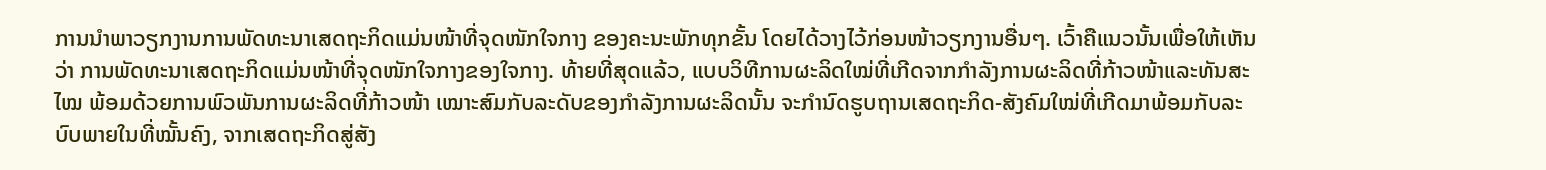ການນຳພາວຽກງານການພັດທະນາເສດຖະກິດແມ່ນໜ້າທີ່ຈຸດໜັກໃຈກາງ ຂອງຄະນະພັກທຸກຂັ້ນ ໂດຍໄດ້ວາງໄວ້ກ່ອນໜ້າວຽກງານອື່ນໆ. ເວົ້າຄືແນວນັ້ນເພື່ອໃຫ້ເຫັນວ່າ ການພັດທະນາເສດຖະກິດແມ່ນໜ້າທີ່ຈຸດໜັກໃຈກາງຂອງໃຈກາງ. ທ້າຍທີ່ສຸດແລ້ວ, ແບບວິທີການຜະລິດໃໝ່ທີ່ເກີດຈາກກຳລັງການຜະລິດທີ່ກ້າວໜ້າແລະທັນສະໄໝ ພ້ອມດ້ວຍການພົວພັນການຜະລິດທີ່ກ້າວໜ້າ ເໝາະສົມກັບລະດັບຂອງກຳລັງການຜະລິດນັ້ນ ຈະກຳນົດຮູບຖານເສດຖະກິດ-ສັງຄົມໃໝ່ທີ່ເກີດມາພ້ອມກັບລະບົບພາຍໃນທີ່ໝັ້ນຄົງ, ຈາກເສດຖະກິດສູ່ສັງ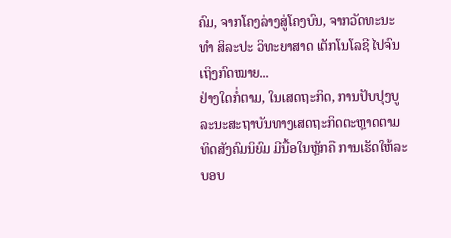ຄົມ, ຈາກໂຄງລ່າງສູ່ໂຄງບົນ, ຈາກວັດທະນະທຳ ສິລະປະ ວິທະຍາສາດ ເຕັກໂນໂລຊີ ໄປຈົນເຖິງກົດໝາຍ...
ຢ່າງໃດກໍ່ຕາມ, ໃນເສດຖະກິດ, ການປັບປຸງບູລະນະສະຖາບັນທາງເສດຖະກິດຕະຫຼາດຕາມທິດສັງຄົມນິຍົມ ມີນື້ອໃນຫຼັກຄື ການເຮັດໃຫ້ລະບອບ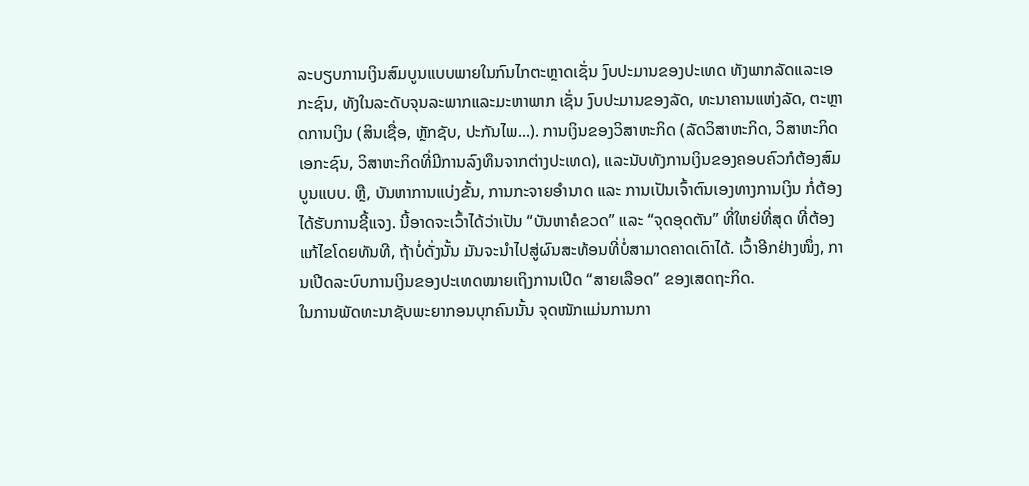ລະບຽບການເງິນສົມບູນແບບພາຍໃນກົນໄກຕະຫຼາດເຊັ່ນ ງົບປະມານຂອງປະເທດ ທັງພາກລັດແລະເອກະຊົນ, ທັງໃນລະດັບຈຸນລະພາກແລະມະຫາພາກ ເຊັ່ນ ງົບປະມານຂອງລັດ, ທະນາຄານແຫ່ງລັດ, ຕະຫຼາດການເງິນ (ສິນເຊື່ອ, ຫຼັກຊັບ, ປະກັນໄພ...). ການເງິນຂອງວິສາຫະກິດ (ລັດວິສາຫະກິດ, ວິສາຫະກິດເອກະຊົນ, ວິສາຫະກິດທີ່ມີການລົງທຶນຈາກຕ່າງປະເທດ), ແລະນັບທັງການເງິນຂອງຄອບຄົວກໍຕ້ອງສົມບູນແບບ. ຫຼື, ບັນຫາການແບ່ງຂັ້ນ, ການກະຈາຍອຳນາດ ແລະ ການເປັນເຈົ້າຕົນເອງທາງການເງິນ ກໍ່ຕ້ອງໄດ້ຮັບການຊີ້ແຈງ. ນີ້ອາດຈະເວົ້າໄດ້ວ່າເປັນ “ບັນຫາຄໍຂວດ” ແລະ “ຈຸດອຸດຕັນ” ທີ່ໃຫຍ່ທີ່ສຸດ ທີ່ຕ້ອງແກ້ໄຂໂດຍທັນທີ, ຖ້າບໍ່ດັ່ງນັ້ນ ມັນຈະນໍາໄປສູ່ຜົນສະທ້ອນທີ່ບໍ່ສາມາດຄາດເດົາໄດ້. ເວົ້າອີກຢ່າງໜຶ່ງ, ການເປີດລະບົບການເງິນຂອງປະເທດໝາຍເຖິງການເປີດ “ສາຍເລືອດ” ຂອງເສດຖະກິດ.
ໃນການພັດທະນາຊັບພະຍາກອນບຸກຄົນນັ້ນ ຈຸດໜັກແມ່ນການກາ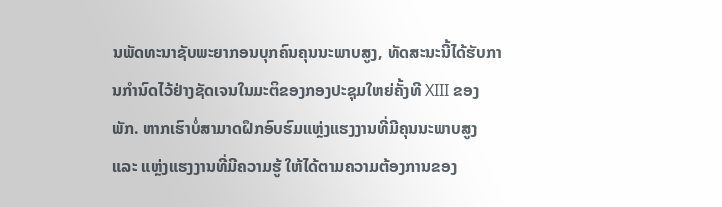ນພັດທະນາຊັບພະຍາກອນບຸກຄົນຄຸນນະພາບສູງ, ທັດສະນະນີ້ໄດ້ຮັບການກຳນົດໄວ້ຢ່າງຊັດເຈນໃນມະຕິຂອງກອງປະຊຸມໃຫຍ່ຄັ້ງທີ XIII ຂອງພັກ. ຫາກເຮົາບໍ່ສາມາດຝຶກອົບຮົມແຫຼ່ງແຮງງານທີ່ມີຄຸນນະພາບສູງ ແລະ ແຫຼ່ງແຮງງານທີ່ມີຄວາມຮູ້ ໃຫ້ໄດ້ຕາມຄວາມຕ້ອງການຂອງ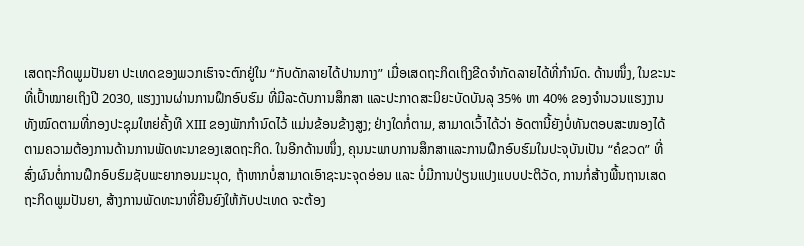ເສດຖະກິດພູມປັນຍາ ປະເທດຂອງພວກເຮົາຈະຕົກຢູ່ໃນ “ກັບດັກລາຍໄດ້ປານກາງ” ເມື່ອເສດຖະກິດເຖິງຂີດຈຳກັດລາຍໄດ້ທີ່ກຳນົດ. ດ້ານໜຶ່ງ, ໃນຂະນະທີ່ເປົ້າໝາຍເຖິງປີ 2030, ແຮງງານຜ່ານການຝຶກອົບຮົມ ທີ່ມີລະດັບການສຶກສາ ແລະປະກາດສະນິຍະບັດບັນລຸ 35% ຫາ 40% ຂອງຈຳນວນແຮງງານທັງໝົດຕາມທີ່ກອງປະຊຸມໃຫຍ່ຄັ້ງທີ XIII ຂອງພັກກຳນົດໄວ້ ແມ່ນຂ້ອນຂ້າງສູງ; ຢ່າງໃດກໍ່ຕາມ, ສາມາດເວົ້າໄດ້ວ່າ ອັດຕານີ້ຍັງບໍ່ທັນຕອບສະໜອງໄດ້ຕາມຄວາມຕ້ອງການດ້ານການພັດທະນາຂອງເສດຖະກິດ. ໃນອີກດ້ານໜຶ່ງ, ຄຸນນະພາບການສຶກສາແລະການຝຶກອົບຮົມໃນປະຈຸບັນເປັນ “ຄໍຂວດ” ທີ່ສົ່ງຜົນຕໍ່ການຝຶກອົບຮົມຊັບພະຍາກອນມະນຸດ, ຖ້າຫາກບໍ່ສາມາດເອົາຊະນະຈຸດອ່ອນ ແລະ ບໍ່ມີການປ່ຽນແປງແບບປະຕິວັດ, ການກໍ່ສ້າງພື້ນຖານເສດຖະກິດພູມປັນຍາ, ສ້າງການພັດທະນາທີ່ຍືນຍົງໃຫ້ກັບປະເທດ ຈະຕ້ອງ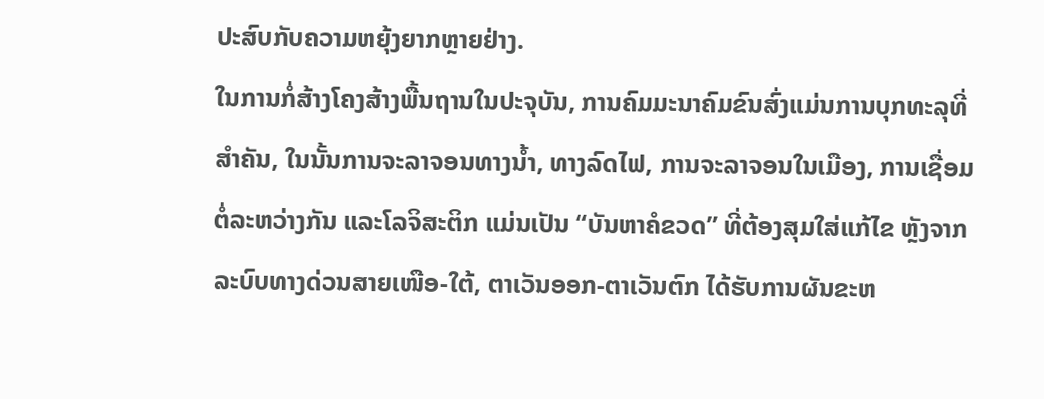ປະສົບກັບຄວາມຫຍຸ້ງຍາກຫຼາຍຢ່າງ.
ໃນການກໍ່ສ້າງໂຄງສ້າງພື້ນຖານໃນປະຈຸບັນ, ການຄົມມະນາຄົມຂົນສົ່ງແມ່ນການບຸກທະລຸທີ່ສຳຄັນ, ໃນນັ້ນການຈະລາຈອນທາງນ້ຳ, ທາງລົດໄຟ, ການຈະລາຈອນໃນເມືອງ, ການເຊື່ອມຕໍ່ລະຫວ່າງກັນ ແລະໂລຈິສະຕິກ ແມ່ນເປັນ “ບັນຫາຄໍຂວດ” ທີ່ຕ້ອງສຸມໃສ່ແກ້ໄຂ ຫຼັງຈາກລະບົບທາງດ່ວນສາຍເໜືອ-ໃຕ້, ຕາເວັນອອກ-ຕາເວັນຕົກ ໄດ້ຮັບການຜັນຂະຫ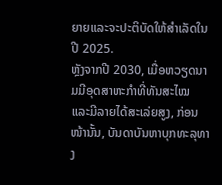ຍາຍແລະຈະປະຕິບັດໃຫ້ສຳເລັດໃນປີ 2025.
ຫຼັງຈາກປີ 2030, ເມື່ອຫວຽດນາມມີອຸດສາຫະກຳທີ່ທັນສະໄໝ ແລະມີລາຍໄດ້ສະເລ່ຍສູງ, ກ່ອນໜ້ານັ້ນ, ບັນດາບັນຫາບຸກທະລຸທາງ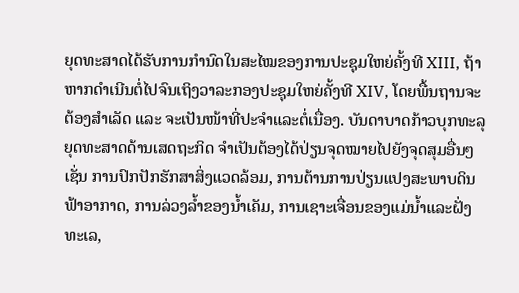ຍຸດທະສາດໄດ້ຮັບການກຳນົດໃນສະໄໝຂອງການປະຊຸມໃຫຍ່ຄັ້ງທີ XIII, ຖ້າຫາກດຳເນີນຕໍ່ໄປຈົນເຖິງວາລະກອງປະຊຸມໃຫຍ່ຄັ້ງທີ XIV, ໂດຍພື້ນຖານຈະຕ້ອງສຳເລັດ ແລະ ຈະເປັນໜ້າທີ່ປະຈຳແລະຕໍ່ເນື່ອງ. ບັນດາບາດກ້າວບຸກທະລຸຍຸດທະສາດດ້ານເສດຖະກິດ ຈໍາເປັນຕ້ອງໄດ້ປ່ຽນຈຸດໝາຍໄປຍັງຈຸດສຸມອື່ນໆເຊັ່ນ ການປົກປັກຮັກສາສິ່ງແວດລ້ອມ, ການຕ້ານການປ່ຽນແປງສະພາບດິນຟ້າອາກາດ, ການລ່ວງລ້ຳຂອງນ້ຳເຄັມ, ການເຊາະເຈື່ອນຂອງແມ່ນ້ຳແລະຝັ່ງທະເລ,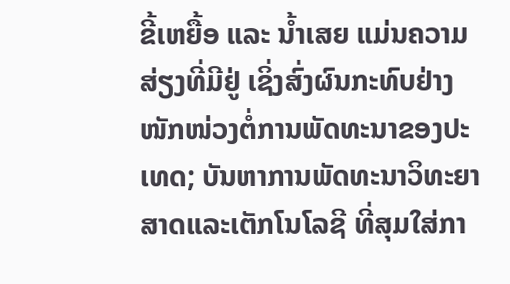ຂີ້ເຫຍື້ອ ແລະ ນ້ຳເສຍ ແມ່ນຄວາມສ່ຽງທີ່ມີຢູ່ ເຊິ່ງສົ່ງຜົນກະທົບຢ່າງໜັກໜ່ວງຕໍ່ການພັດທະນາຂອງປະເທດ; ບັນຫາການພັດທະນາວິທະຍາສາດແລະເຕັກໂນໂລຊີ ທີ່ສຸມໃສ່ກາ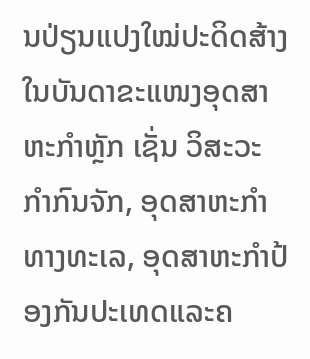ນປ່ຽນແປງໃໝ່ປະດິດສ້າງ ໃນບັນດາຂະແໜງອຸດສາຫະກຳຫຼັກ ເຊັ່ນ ວິສະວະກຳກົນຈັກ, ອຸດສາຫະກຳທາງທະເລ, ອຸດສາຫະກຳປ້ອງກັນປະເທດແລະຄ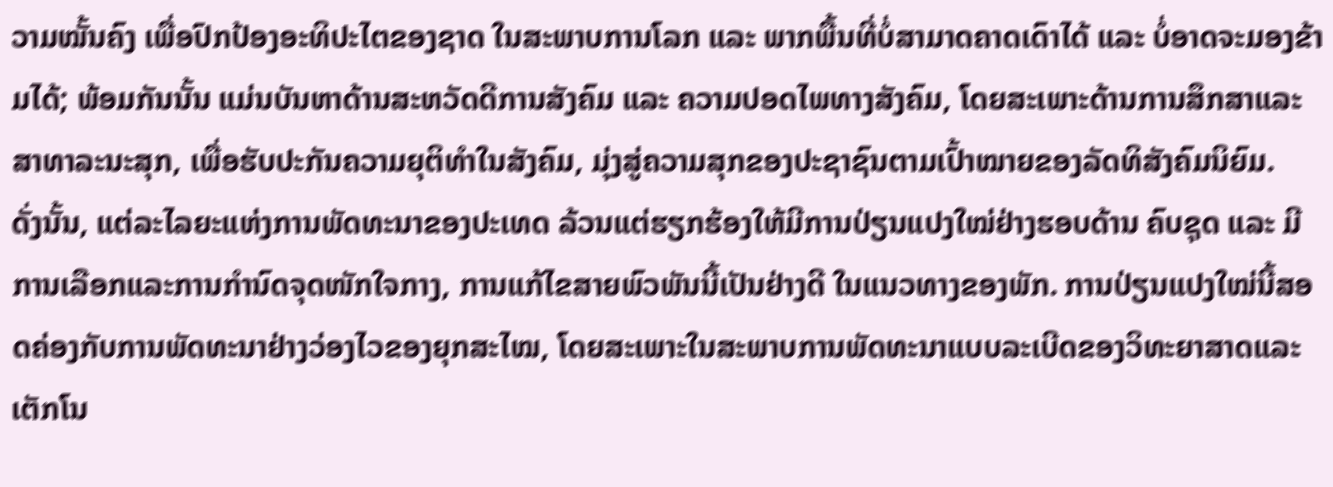ວາມໝັ້ນຄົງ ເພື່ອປົກປ້ອງອະທິປະໄຕຂອງຊາດ ໃນສະພາບການໂລກ ແລະ ພາກພື້ນທີ່ບໍ່ສາມາດຄາດເດົາໄດ້ ແລະ ບໍ່ອາດຈະມອງຂ້າມໄດ້; ພ້ອມກັນນັ້ນ ແມ່ນບັນຫາດ້ານສະຫວັດດີການສັງຄົມ ແລະ ຄວາມປອດໄພທາງສັງຄົມ, ໂດຍສະເພາະດ້ານການສຶກສາແລະສາທາລະນະສຸກ, ເພື່ອຮັບປະກັນຄວາມຍຸຕິທຳໃນສັງຄົມ, ມຸ່ງສູ່ຄວາມສຸກຂອງປະຊາຊົນຕາມເປົ້າໝາຍຂອງລັດທິສັງຄົມນິຍົມ.
ດັ່ງນັ້ນ, ແຕ່ລະໄລຍະແຫ່ງການພັດທະນາຂອງປະເທດ ລ້ວນແຕ່ຮຽກຮ້ອງໃຫ້ມີການປ່ຽນແປງໃໝ່ຢ່າງຮອບດ້ານ ຄົບຊຸດ ແລະ ມີການເລືອກແລະການກຳນົດຈຸດໜັກໃຈກາງ, ການແກ້ໄຂສາຍພົວພັນນີ້ເປັນຢ່າງດີ ໃນແນວທາງຂອງພັກ. ການປ່ຽນແປງໃໝ່ນີ້ສອດຄ່ອງກັບການພັດທະນາຢ່າງວ່ອງໄວຂອງຍຸກສະໄໝ, ໂດຍສະເພາະໃນສະພາບການພັດທະນາແບບລະເບີດຂອງວິທະຍາສາດແລະເຕັກໂນ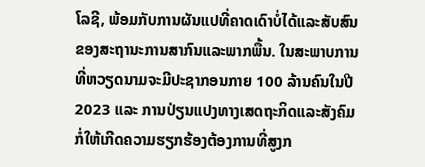ໂລຊີ, ພ້ອມກັບການຜັນແປທີ່ຄາດເດົາບໍ່ໄດ້ແລະສັບສົນ ຂອງສະຖານະການສາກົນແລະພາກພື້ນ. ໃນສະພາບການທີ່ຫວຽດນາມຈະມີປະຊາກອນກາຍ 100 ລ້ານຄົນໃນປີ 2023 ແລະ ການປ່ຽນແປງທາງເສດຖະກິດແລະສັງຄົມ ກໍ່ໃຫ້ເກີດຄວາມຮຽກຮ້ອງຕ້ອງການທີ່ສູງກ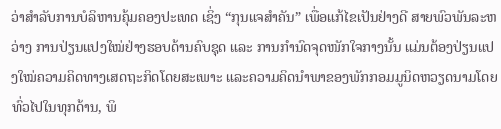ວ່າສຳລັບການບໍລິຫານຄຸ້ມຄອງປະເທດ ເຊິ່ງ “ກຸນແຈສຳຄັນ” ເພື່ອແກ້ໄຂເປັນຢ່າງດີ ສາຍພົວພັນລະຫວ່າງ ການປ່ຽນແປງໃໝ່ຢ່າງຮອບດ້ານຄົບຊຸດ ແລະ ການກຳນົດຈຸດໜັກໃຈກາງນັ້ນ ແມ່ນຕ້ອງປ່ຽນແປງໃໝ່ຄວາມຄິດທາງເສດຖະກິດໂດຍສະເພາະ ແລະຄວາມຄິດນຳພາຂອງພັກກອມມູນິດຫວຽດນາມໂດຍທົ່ວໄປໃນທຸກດ້ານ, ພິ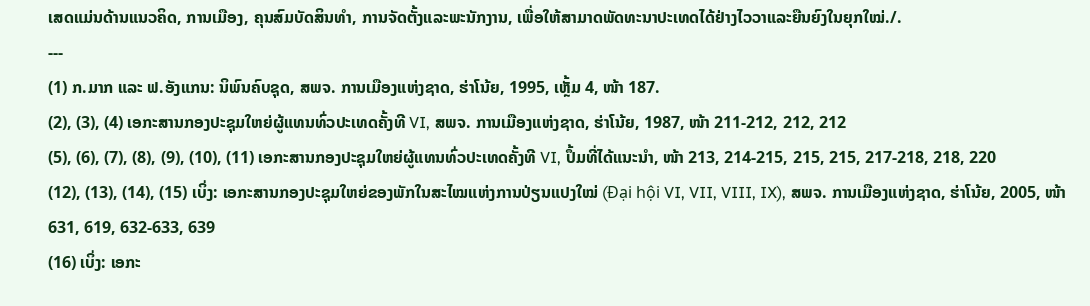ເສດແມ່ນດ້ານແນວຄິດ, ການເມືອງ, ຄຸນສົມບັດສິນທຳ, ການຈັດຕັ້ງແລະພະນັກງານ, ເພື່ອໃຫ້ສາມາດພັດທະນາປະເທດໄດ້ຢ່າງໄວວາແລະຍືນຍົງໃນຍຸກໃໝ່./.
---
(1) ກ.ມາກ ແລະ ຟ.ອັງແກນ: ນິພົນຄົບຊຸດ, ສພຈ. ການເມືອງແຫ່ງຊາດ, ຮ່າໂນ້ຍ, 1995, ເຫຼັ້ມ 4, ໜ້າ 187.
(2), (3), (4) ເອກະສານກອງປະຊຸມໃຫຍ່ຜູ້ແທນທົ່ວປະເທດຄັ້ງທີ VI, ສພຈ. ການເມືອງແຫ່ງຊາດ, ຮ່າໂນ້ຍ, 1987, ໜ້າ 211-212, 212, 212
(5), (6), (7), (8), (9), (10), (11) ເອກະສານກອງປະຊຸມໃຫຍ່ຜູ້ແທນທົ່ວປະເທດຄັ້ງທີ VI, ປຶ້ມທີ່ໄດ້ແນະນຳ, ໜ້າ 213, 214-215, 215, 215, 217-218, 218, 220
(12), (13), (14), (15) ເບິ່ງ: ເອກະສານກອງປະຊຸມໃຫຍ່ຂອງພັກໃນສະໄໝແຫ່ງການປ່ຽນແປງໃໝ່ (Đại hội VI, VII, VIII, IX), ສພຈ. ການເມືອງແຫ່ງຊາດ, ຮ່າໂນ້ຍ, 2005, ໜ້າ 631, 619, 632-633, 639
(16) ເບິ່ງ: ເອກະ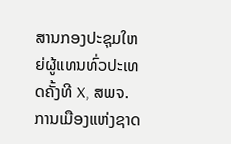ສານກອງປະຊຸມໃຫຍ່ຜູ້ແທນທົ່ວປະເທດຄັ້ງທີ X, ສພຈ. ການເມືອງແຫ່ງຊາດ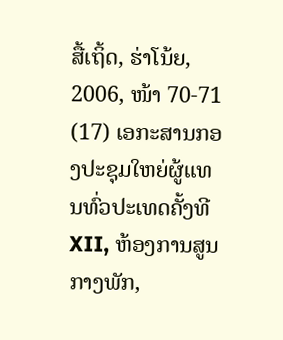ສື້ເຖິ້ດ, ຮ່າໂນ້ຍ, 2006, ໜ້າ 70-71
(17) ເອກະສານກອງປະຊຸມໃຫຍ່ຜູ້ແທນທົ່ວປະເທດຄັ້ງທີ XII, ຫ້ອງການສູນກາງພັກ,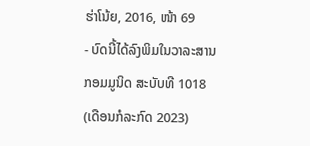ຮ່າໂນ້ຍ, 2016, ໜ້າ 69
- ບົດນີ້ໄດ້ລົງພິມໃນວາລະສານກອມມູນິດ ສະບັບທີ 1018 (ເດືອນກໍລະກົດ 2023)